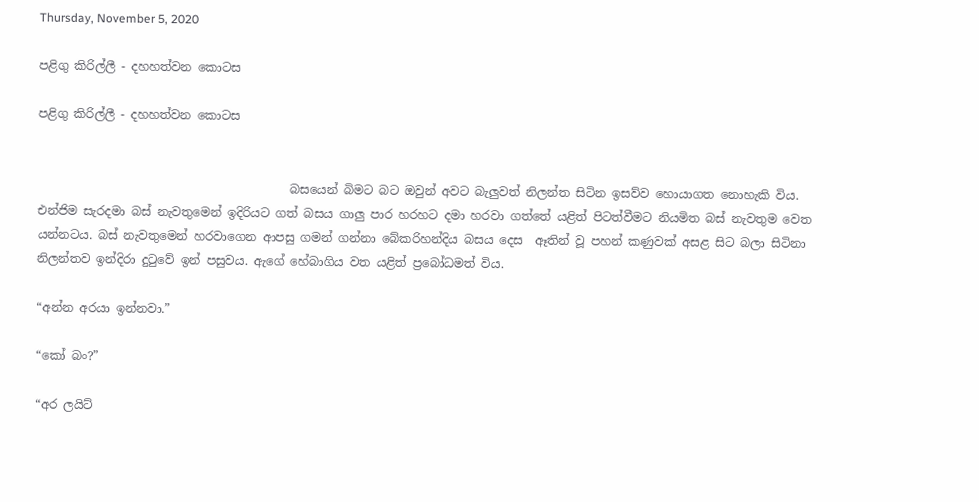Thursday, November 5, 2020

පළිගු කිරිල්ලී - දහහත්වන කොටස

පළිගු කිරිල්ලී - දහහත්වන කොටස


                                          බසයෙන් බිමට බට ඔවුන් අවට බැලුවත් නිලන්ත සිටින ඉසව්ව හොයාගත නොහැකි විය. එන්ජිම සැරදමා බස් නැවතුමෙන් ඉදිරියට ගත් බසය ගාලු පාර හරහට දමා හරවා ගත්තේ යළිත් පිටත්වීමට නියමිත බස් නැවතුම වෙත යන්නටය. බස් නැවතුමෙන් හරවාගෙන ආපසු ගමන් ගන්නා බේකරිහන්දිය බසය දෙස  ඈතින් වූ පහන් කණුවක් අසළ සිට බලා සිටිනා නිලන්තව ඉන්දිරා දුටුවේ ඉන් පසුවය. ඇගේ හේබාගිය වත යළිත් ප්‍රබෝධමත් විය.

“අන්න අරයා ඉන්නවා.”

“කෝ බං?”

“අර ලයිට්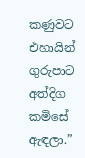කණුවට එහායින් ගුරුපාට අත්දිග කමිසේ ඇඳලා.”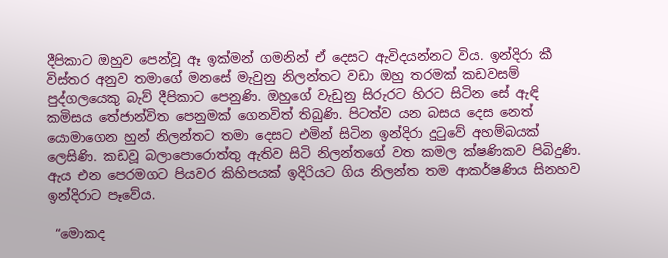දීපිකාට ඔහුව පෙන්වූ ඈ ඉක්මන් ගමනින් ඒ දෙසට ඇවිදයන්නට විය. ඉන්දිරා කී විස්තර අනුව තමාගේ මනසේ මැවුනු නිලන්තට වඩා ඔහු තරමක් කඩවසම් පුද්ගලයෙකු බැව් දීපිකාට පෙනුණි. ඔහුගේ වැඩුනු සිරුරට හිරට සිටින සේ ඇඳි කමිසය තේජාන්විත පෙනුමක් ගෙනවිත් තිබුණි. පිටත්ව යන බසය දෙස නෙත් යොමාගෙන හුන් නිලන්තට තමා දෙසට එමින් සිටින ඉන්දිරා දුටුවේ අහම්බයක් ලෙසිණි. කඩවූ බලාපොරොත්තු ඇතිව සිටි නිලන්තගේ වත කමල ක්ෂණිකව පිබිදුණි. ඇය එන පෙරමගට පියවර කිහිපයක් ඉදිරියට ගිය නිලන්ත තම ආකර්ෂණිය සිනහව ඉන්දිරාට පෑවේය.

 “මොකද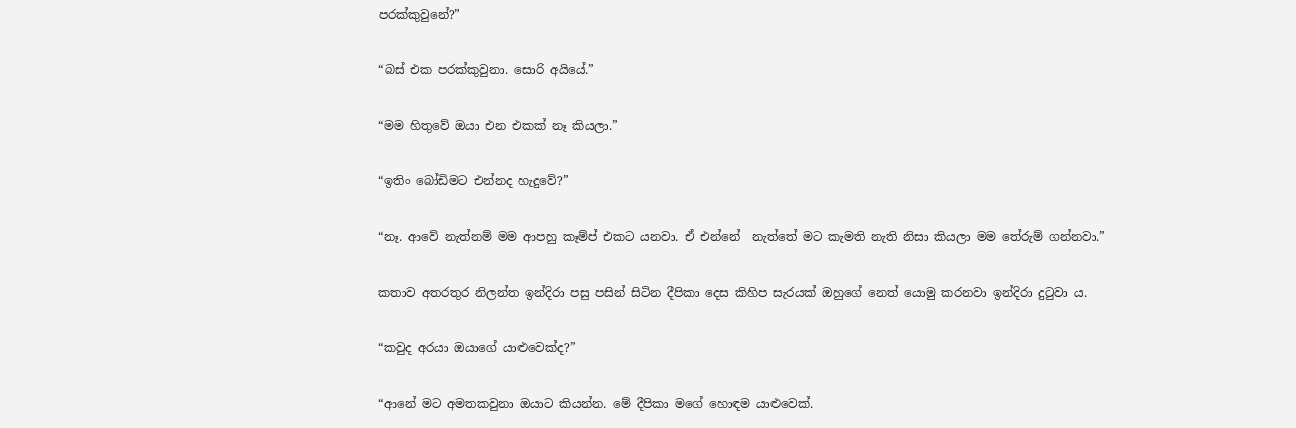පරක්කුවුනේ?”

“බස් එක පරක්කුවුනා. සොරි අයියේ.”

“මම හිතුවේ ඔයා එන එකක් නෑ කියලා.”

“ඉතිං බෝඩිමට එන්නද හැදුවේ?”

“නෑ. ආවේ නැත්නම් මම ආපහු කෑම්ප් එකට යනවා. ඒ එන්නේ  නැත්තේ මට කැමති නැති නිසා කියලා මම තේරුම් ගන්නවා.”

කතාව අතරතුර නිලන්ත ඉන්දිරා පසු පසින් සිටින දීපිකා දෙස කිහිප සැරයක් ඔහුගේ නෙත් යොමු කරනවා ඉන්දිරා දුටුවා ය.

“කවුද අරයා ඔයාගේ යාළුවෙක්ද?”

“ආනේ මට අමතකවුනා ඔයාට කියන්න. මේ දීපිකා මගේ හොඳම යාළුවෙක්.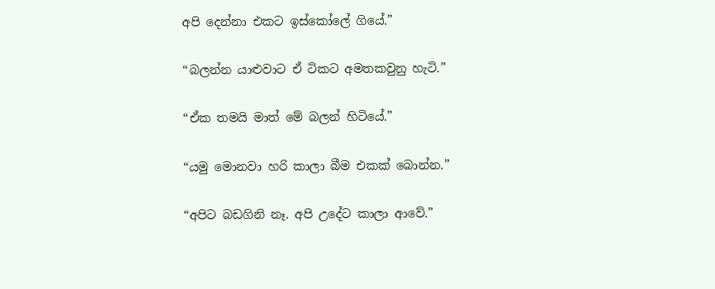අපි දෙන්නා එකට ඉස්කෝලේ ගියේ.”

“බලන්න යාළුවාට ඒ ටිකට අමතකවුනු හැටි.”

“ඒක තමයි මාත් මේ බලන් හිටියේ.”

“යමු මොනවා හරි කාලා බීම එකක් බොන්න.”

“අපිට බඩගිනි නෑ. අපි උදේට කාලා ආවේ.”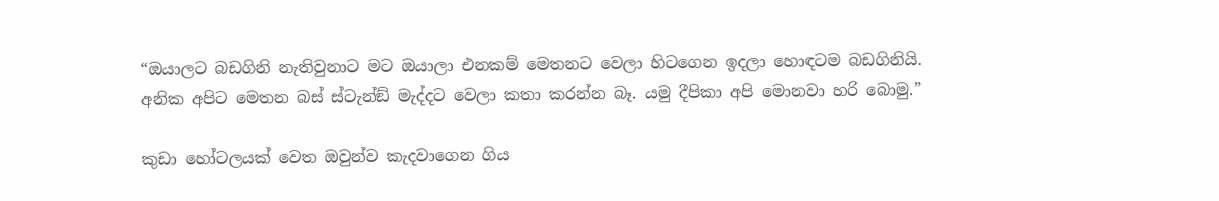“ඔයාලට බඩගිනි නැතිවුනාට මට ඔයාලා එනකම් මෙතනට වෙලා හිටගෙන ඉදලා හොඳටම බඩගිනියි. අනික අපිට මෙතන බස් ස්ටැන්ඞ් මැද්දට වෙලා කතා කරන්න බෑ. යමු දීපිකා අපි මොනවා හරි බොමු.”

කුඩා හෝටලයක් වෙත ඔවුන්ව කැදවාගෙන ගිය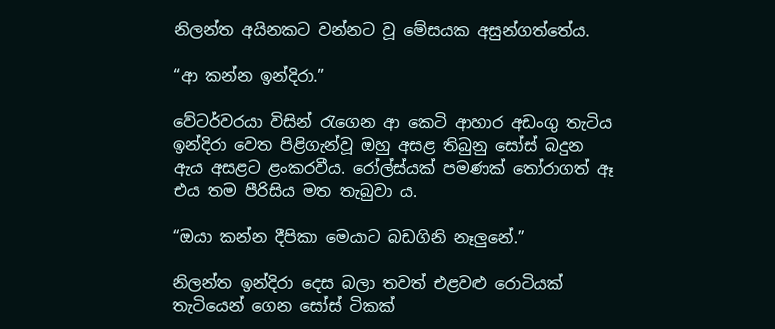නිලන්ත අයිනකට වන්නට වූ මේසයක අසුන්ගත්තේය.

“ආ කන්න ඉන්දිරා.”

වේටර්වරයා විසින් රැගෙන ආ කෙටි ආහාර අඩංගු තැටිය ඉන්දිරා වෙත පිළිගැන්වූ ඔහු අසළ තිබුනු සෝස් බදුන ඇය අසළට ළංකරවීය. රෝල්ස්යක් පමණක් තෝරාගත් ඈ එය තම පීරිසිය මත තැබුවා ය.

“ඔයා කන්න දීපිකා මෙයාට බඩගිනි නෑලුනේ.”

නිලන්ත ඉන්දිරා දෙස බලා තවත් එළවළු රොටියක් තැටියෙන් ගෙන සෝස් ටිකක්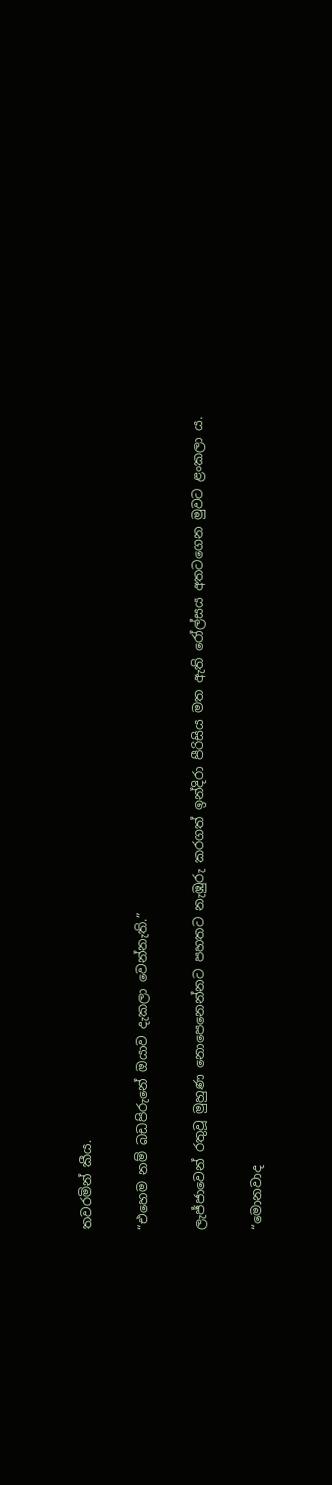තවරමින් කීය.

“එහෙම නම් බඩපිරුනේ ඔයාව දැකලා වෙන්නැති.”

ලැජ්ජාවෙන් රතුවූ මුහුණ නොපෙනෙන්නට පහතට නැඹුරු කරගත් ඉන්දිරා පීරිසිය මත ඇති රෝල්සය අතටගෙන මුවට ළංකලා ය.

“මොනවාද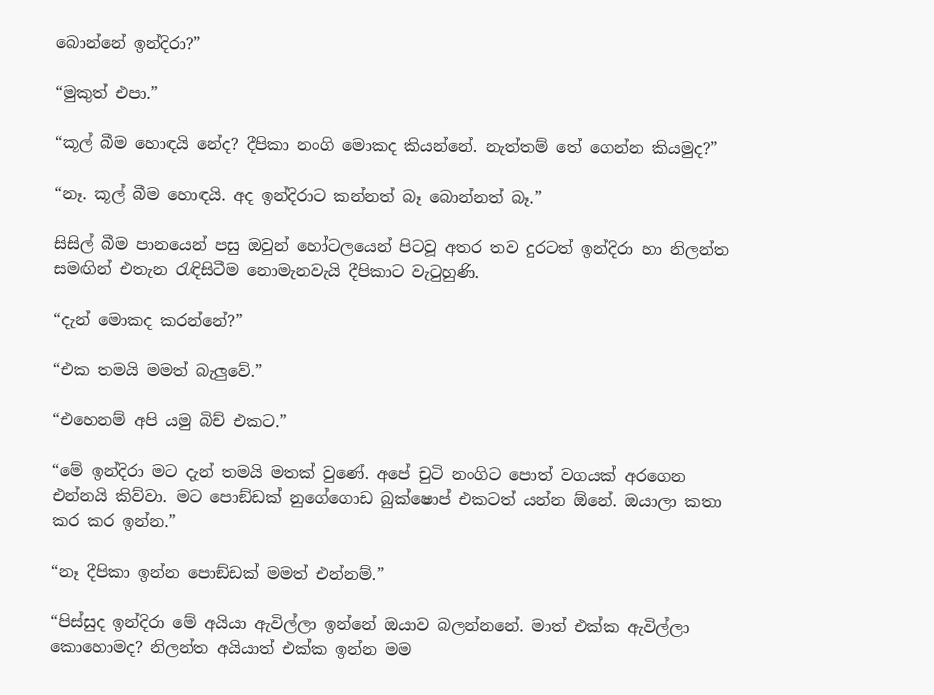බොන්නේ ඉන්දිරා?”

“මුකුත් එපා.”

“කූල් බීම හොඳයි නේද? දීපිකා නංගි මොකද කියන්නේ. නැත්තම් තේ ගෙන්න කියමුද?”

“නෑ. කූල් බීම හොඳයි. අද ඉන්දිරාට කන්නත් බෑ බොන්නත් බෑ.”

සිසිල් බීම පානයෙන් පසු ඔවුන් හෝටලයෙන් පිටවූ අතර තව දුරටත් ඉන්දිරා හා නිලන්ත සමඟින් එතැන රැඳිසිටීම නොමැනවැයි දීපිකාට වැටුහුණි.

“දැන් මොකද කරන්නේ?”

“එක තමයි මමත් බැලුවේ.”

“එහෙනම් අපි යමු බිච් එකට.”

“මේ ඉන්දිරා මට දැන් තමයි මතක් වුණේ. අපේ චුටි නංගිට පොත් වගයක් අරගෙන එන්නයි කිව්වා. මට පොඞ්ඩක් නුගේගොඩ බුක්ෂොප් එකටත් යන්න ඕනේ. ඔයාලා කතා කර කර ඉන්න.”

“නෑ දීපිකා ඉන්න පොඞ්ඩක් මමත් එන්නම්.”

“පිස්සුද ඉන්දිරා මේ අයියා ඇවිල්ලා ඉන්නේ ඔයාව බලන්නනේ. මාත් එක්ක ඇවිල්ලා කොහොමද? නිලන්ත අයියාත් එක්ක ඉන්න මම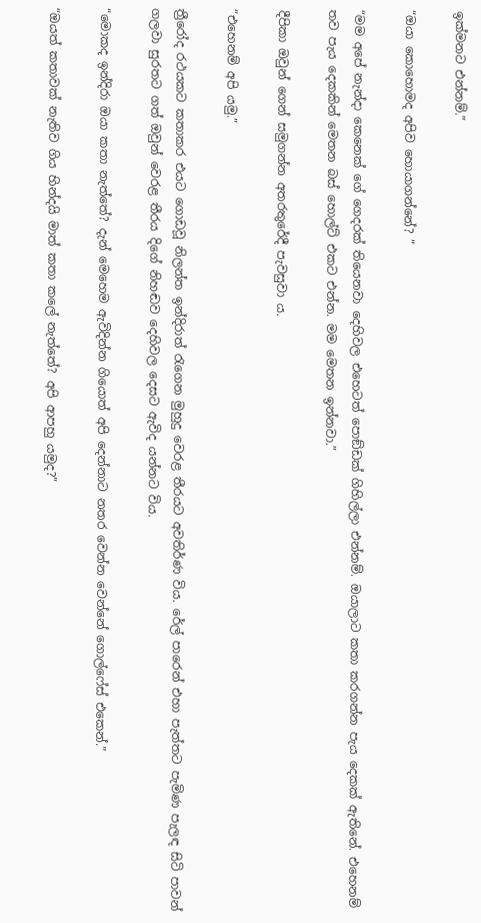ඉක්මනට එන්නම්.”

“ඔයා කොහොමද අපිව හොයාගන්නේ? ”

“මම අපේ නැන්දා කෙනෙක් ගේ ගෙදරක් තියෙනවා දෙහිවල එහෙටත් පොඞ්ඩක් ගිහිල්ලා එන්නම්. ඔයාලාට කතා කරගන්න පැය දෙකක් ඇතිනේ. එහෙනම් තව පැය දෙකකින් මෙතන බස් හොල්ට් එකට එන්න. මම මෙතන ඉන්නවා.”

දීපිකා ඔවුන් ගෙන් සමුගන්න අතරතුරේදී පැවසුවා ය.

“එහෙනම් අපි යමු.”

ත්‍රීරෝද රථයකට කතාකර එයට ගොඩවූ නිලන්ත ඉන්දිරාත් රැගෙන මුහුදු වෙරළ තීරයට අවතිර්ණ විය. රේල් පාරෙන් එහා පැත්තට පැමිණ පැලඳ සිටි පාවන් ගලවා සුරතට ගත් ඔවුන් වෙරළ තීරය දිගේ නිහඬව දෙහිවල දෙසට ඇවිද යන්නට විය.

“මොකද ඉන්දිරා ඔයා කතා නැත්තේ? දැන් මෙහෙම ඇවිදින්න ගියොත් අපි දෙන්නාට නතර වෙන්න වෙන්නේ ගොල්ෆේස් එකෙන්.”

“ඔයත් කතාවක් නැතිව ගිය හින්දයි මාත් කතා කලේ නැත්තේ? අපි ආපහු යමුද?”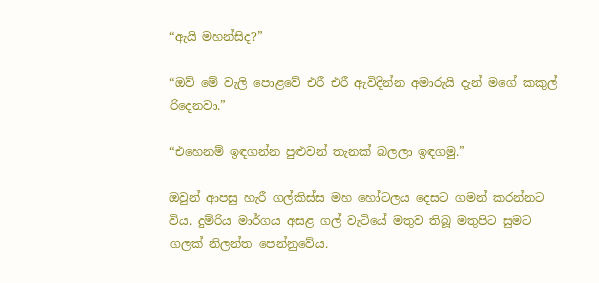“ඇයි මහන්සිද?”

“ඔව් මේ වැලි පොළවේ එරී එරී ඇවිදින්න අමාරුයි දැන් මගේ කකුල් රිදෙනවා.”

“එහෙනම් ඉඳගන්න පුළුවන් තැනක් බලලා ඉඳගමු.”

ඔවුන් ආපසු හැරී ගල්කිස්ස මහ හෝටලය දෙසට ගමන් කරන්නට විය. දුම්රිය මාර්ගය අසළ ගල් වැටියේ මතුව තිබූ මතුපිට සුමට ගලක් නිලන්ත පෙන්නුවේය.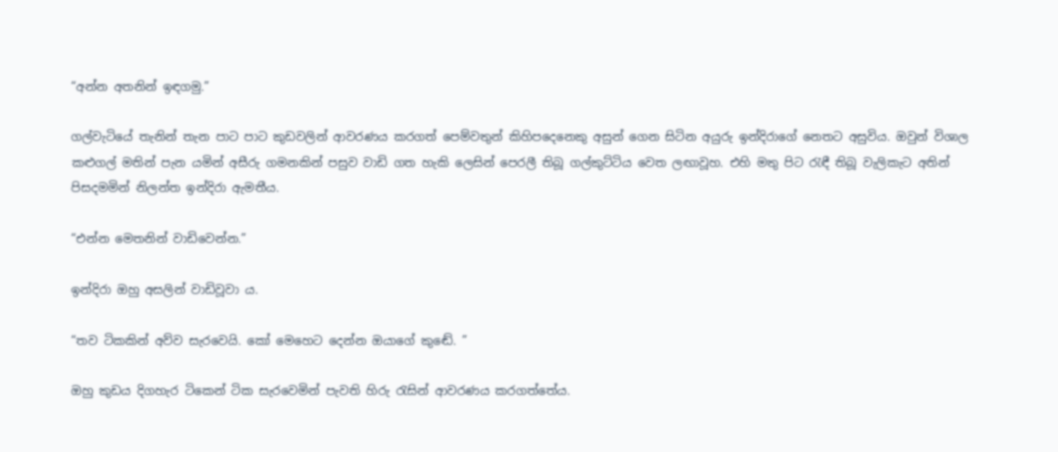“අන්න අතනින් ඉඳගමු.”

ගල්වැටියේ තැනින් තැන පාට පාට කුඩවලින් ආවරණය කරගත් පෙම්වතුන් කිහිපදෙනෙකු අසුන් ගෙන සිටින අයුරු ඉන්දිරාගේ නෙතට අසුවිය. ඔවුන් විශාල කළුගල් මතින් පැන යමින් අසීරු ගමනකින් පසුව වාඩි ගත හැකි ලෙසින් පෙරලී තිබූ ගල්කුට්ටිය වෙත ලඟාවූහ. එහි මතු පිට රැඳී තිබූ වැලිකැට අතින් පිසදමමින් නිලන්ත ඉන්දිරා ඇමතීය.

“එන්න මෙතනින් වාඩිවෙන්න.”

ඉන්දිරා ඔහු අසලින් වාඩිවූවා ය.

“තව ටිකකින් අව්ව සැරවෙයි. කෝ මෙහෙට දෙන්න ඔයාගේ කුඬේ. ”

ඔහු කුඩය දිගහැර ටිකෙන් ටික සැරවෙමින් පැවති හිරු රැසින් ආවරණය කරගත්තේය.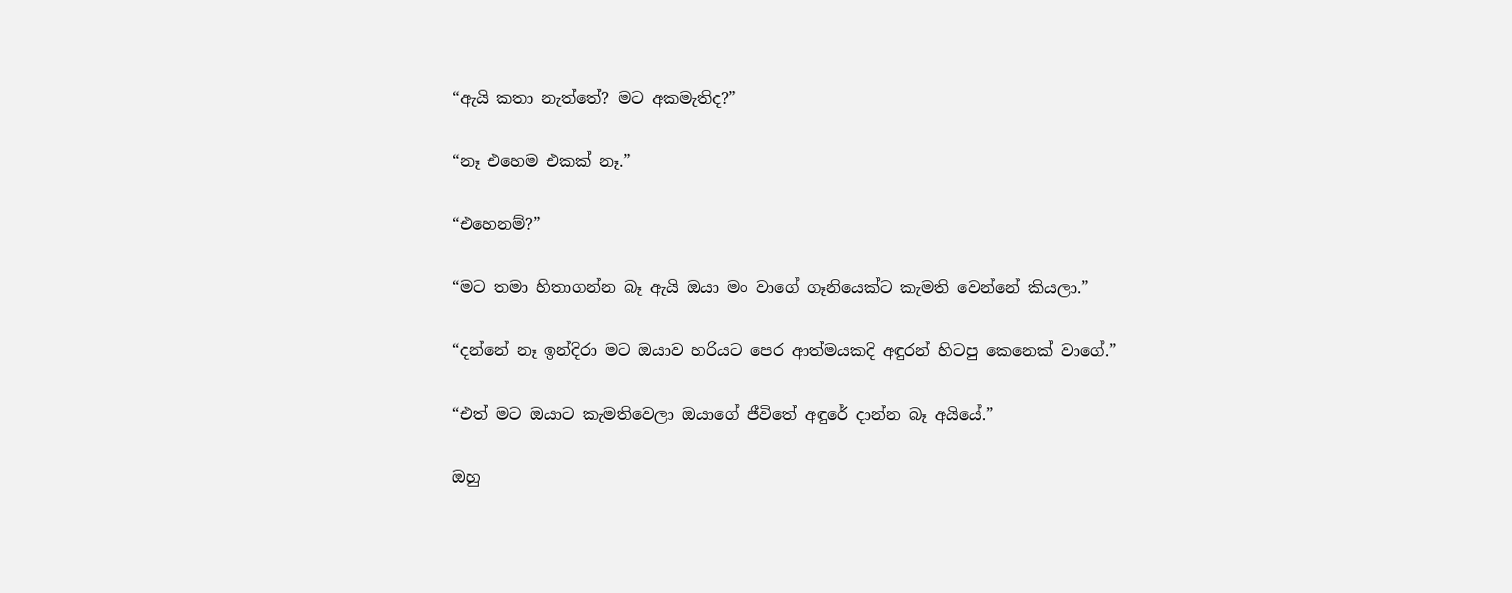“ඇයි කතා නැත්තේ? මට අකමැතිද?”

“නෑ එහෙම එකක් නෑ.”

“එහෙනම්?”

“මට තමා හිතාගන්න බෑ ඇයි ඔයා මං වාගේ ගෑනියෙක්ට කැමති වෙන්නේ කියලා.”

“දන්නේ නෑ ඉන්දිරා මට ඔයාව හරියට පෙර ආත්මයකදි අඳුරන් හිටපු කෙනෙක් වාගේ.”

“එත් මට ඔයාට කැමතිවෙලා ඔයාගේ ජීවිතේ අඳුරේ දාන්න බෑ අයියේ.”

ඔහු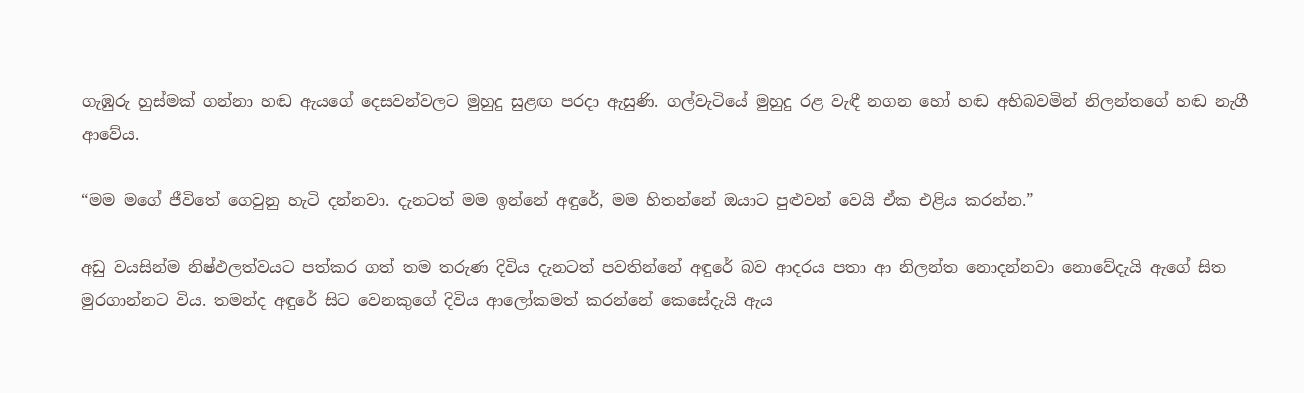ගැඹුරු හුස්මක් ගන්නා හඬ ඇයගේ දෙසවන්වලට මුහුදු සුළඟ පරදා ඇසුණි. ගල්වැටියේ මුහුදු රළ වැඳී නගන හෝ හඬ අභිබවමින් නිලන්තගේ හඬ නැගී ආවේය.

“මම මගේ ජීවිතේ ගෙවුනු හැටි දන්නවා. දැනටත් මම ඉන්නේ අඳුරේ, මම හිතන්නේ ඔයාට පුළුවන් වෙයි ඒක එළිය කරන්න.”

අඩු වයසින්ම නිෂ්ඵලත්වයට පත්කර ගත් තම තරුණ දිවිය දැනටත් පවතින්නේ අඳුරේ බව ආදරය පතා ආ නිලන්ත නොදන්නවා නොවේදැයි ඇගේ සිත මුරගාන්නට විය. තමන්ද අඳුරේ සිට වෙනකුගේ දිවිය ආලෝකමත් කරන්නේ කෙසේදැයි ඇය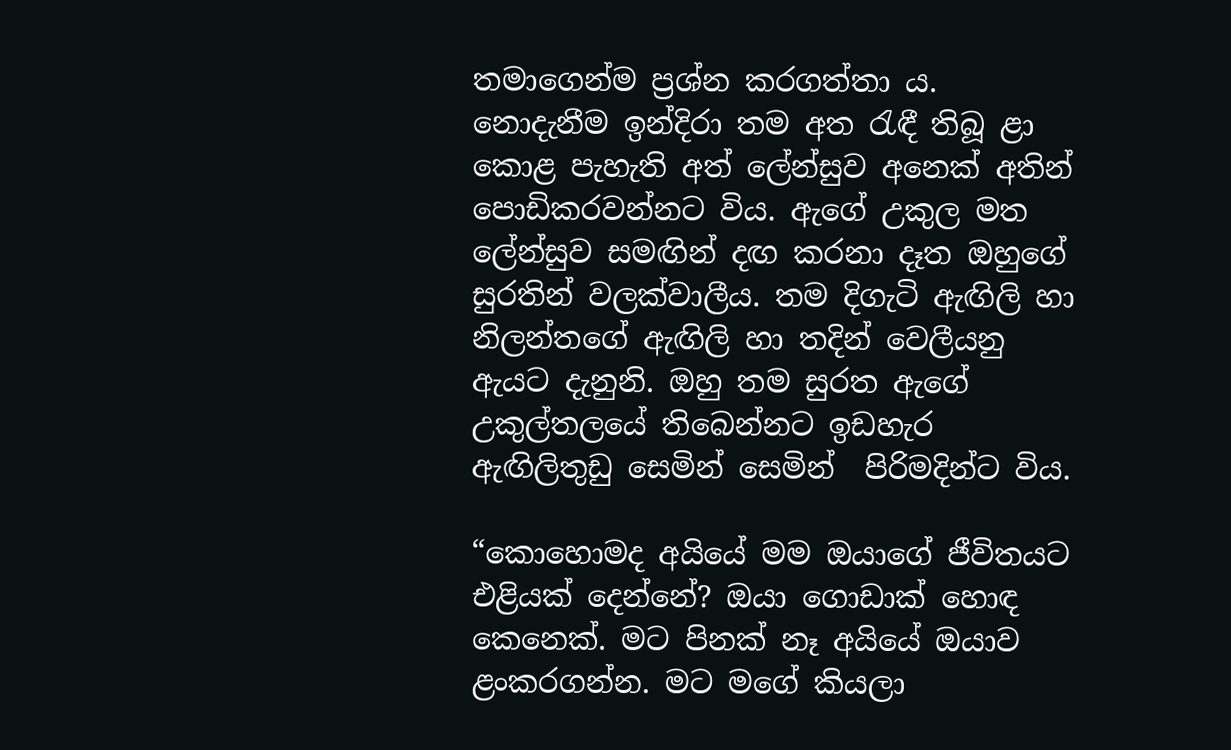තමාගෙන්ම ප්‍රශ්න කරගත්තා ය. නොදැනීම ඉන්දිරා තම අත රැඳී තිබූ ළා කොළ පැහැති අත් ලේන්සුව අනෙක් අතින් පොඩිකරවන්නට විය. ඇගේ උකුල මත ලේන්සුව සමඟින් දඟ කරනා දෑත ඔහුගේ සුරතින් වලක්වාලීය. තම දිගැටි ඇඟිලි හා නිලන්තගේ ඇඟිලි හා තදින් වෙලීයනු ඇයට දැනුනි. ඔහු තම සුරත ඇගේ උකුල්තලයේ තිබෙන්නට ඉඩහැර ඇඟිලිතුඩු සෙමින් සෙමින්  පිරිමදින්ට විය.

“කොහොමද අයියේ මම ඔයාගේ ජීවිතයට එළියක් දෙන්නේ? ඔයා ගොඩාක් හොඳ කෙනෙක්. මට පිනක් නෑ අයියේ ඔයාව ළංකරගන්න. මට මගේ කියලා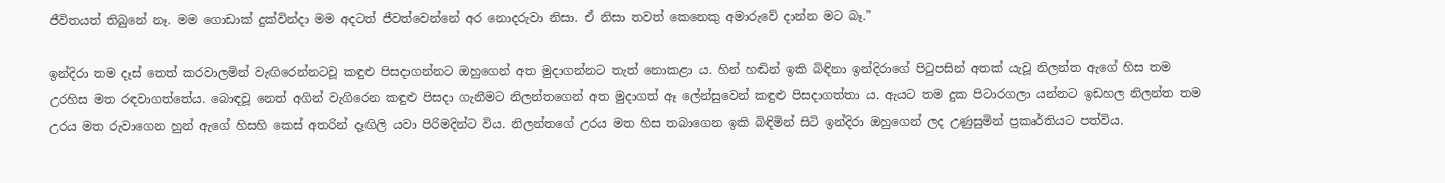ජීවිතයත් තිබුනේ නෑ. මම ගොඩාක් දුක්වින්දා මම අදටත් ජීවත්වෙන්නේ අර නොදරුවා නිසා. ඒ නිසා තවත් කෙනෙකු අමාරුවේ දාන්න මට බෑ.”

ඉන්දිරා තම දෑස් තෙත් කරවාලමින් වැඟිරෙන්නටවූ කඳුළු පිසදාගන්නට ඔහුගෙන් අත මුදාගන්නට තැත් නොකළා ය. හින් හඬින් ඉකි බිඳිනා ඉන්දිරාගේ පිටුපසින් අතක් යැවූ නිලන්ත ඇගේ හිස තම උරහිස මත රඳවාගත්තේය. බොඳවූ නෙත් අගින් වැගිරෙන කඳුළු පිසදා ගැනීමට නිලන්තගෙන් අත මුදාගත් ඈ ලේන්සුවෙන් කඳුළු පිසදාගත්තා ය. ඇයට තම දුක පිටාරගලා යන්නට ඉඩහල නිලන්ත තම උරය මත රුවාගෙන හුන් ඇගේ හිසහි කෙස් අතරින් දෑඟිලි යවා පිරිමදින්ට විය. නිලන්තගේ උරය මත හිස තබාගෙන ඉකි බිඳිමින් සිටි ඉන්දිරා ඔහුගෙන් ලද උණුසුමින් ප්‍රකෘර්තියට පත්විය.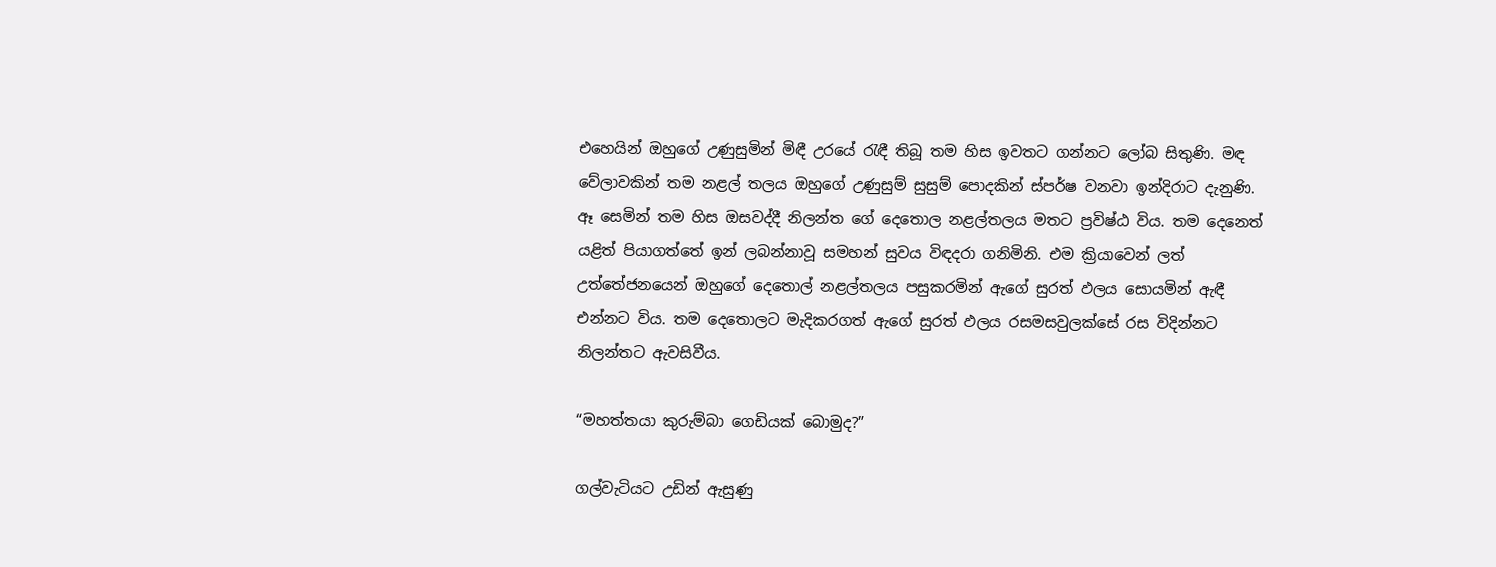එහෙයින් ඔහුගේ උණුසුමින් මිඳී උරයේ රැඳී තිබූ තම හිස ඉවතට ගන්නට ලෝබ සිතුණි. මඳ වේලාවකින් තම නළල් තලය ඔහුගේ උණුසුම් සුසුම් පොදකින් ස්පර්ෂ වනවා ඉන්දිරාට දැනුණි. ඈ සෙමින් තම හිස ඔසවද්දී නිලන්ත ගේ දෙතොල නළල්තලය මතට ප්‍රවිෂ්ඨ විය. තම දෙනෙත් යළිත් පියාගත්තේ ඉන් ලබන්නාවූ සමහන් සුවය විඳදරා ගනිමිනි. එම ක්‍රියාවෙන් ලත් උත්තේජනයෙන් ඔහුගේ දෙතොල් නළල්තලය පසුකරමින් ඇගේ සුරත් ඵලය සොයමින් ඇඳී එන්නට විය. තම දෙතොලට මැදිකරගත් ඇගේ සුරත් ඵලය රසමසවුලක්සේ රස විදින්නට නිලන්තට ඇවසිවීය.

“මහත්තයා කුරුම්බා ගෙඩියක් බොමුද?”

ගල්වැටියට උඩින් ඇසුණු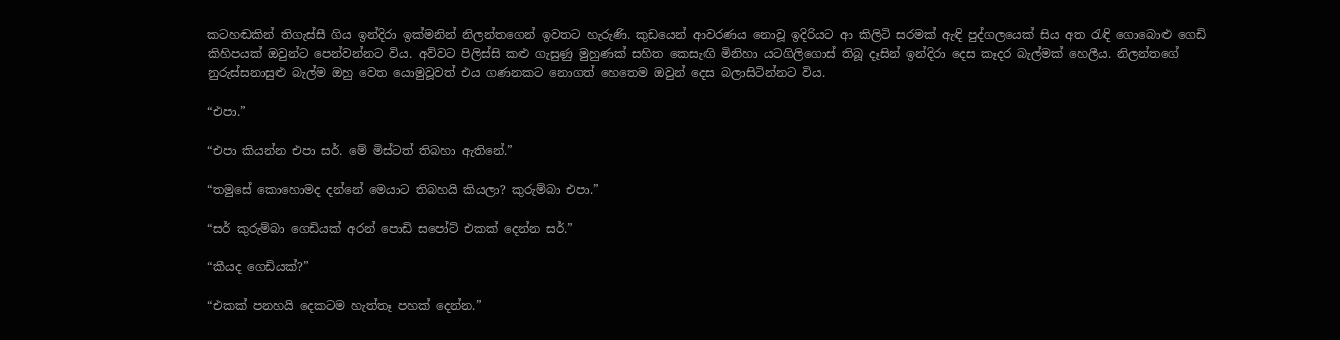කටහඬකින් තිගැස්සී ගිය ඉන්දිරා ඉක්මනින් නිලන්තගෙන් ඉවතට හැරුණි. කුඩයෙන් ආවරණය නොවූ ඉදිරියට ආ කිලිටි සරමක් ඇඳි පුද්ගලයෙක් සිය අත රැඳි ගොබොළු ගෙඩි කිහිපයක් ඔවුන්ට පෙන්වන්නට විය. අව්වට පිලිස්සි කළු ගැසුණු මුහුණක් සහිත කෙසැඟි මිනිහා යටගිලිගොස් තිබූ දෑසින් ඉන්දිරා දෙස කෑදර බැල්මක් හෙලීය. නිලන්තගේ නුරුස්සනාසුළු බැල්ම ඔහු වෙත යොමුවූවත් එය ගණනකට නොගත් හෙතෙම ඔවුන් දෙස බලාසිටින්නට විය.

“එපා.”

“එපා කියන්න එපා සර්. මේ මිස්ටත් තිබහා ඇතිනේ.”

“තමුසේ කොහොමද දන්නේ මෙයාට තිබහයි කියලා? කුරුම්බා එපා.”

“සර් කුරුම්බා ගෙඩියක් අරන් පොඩි සපෝට් එකක් දෙන්න සර්.”

“කීයද ගෙඩියක්?”

“එකක් පනහයි දෙකටම හැත්තෑ පහක් දෙන්න.”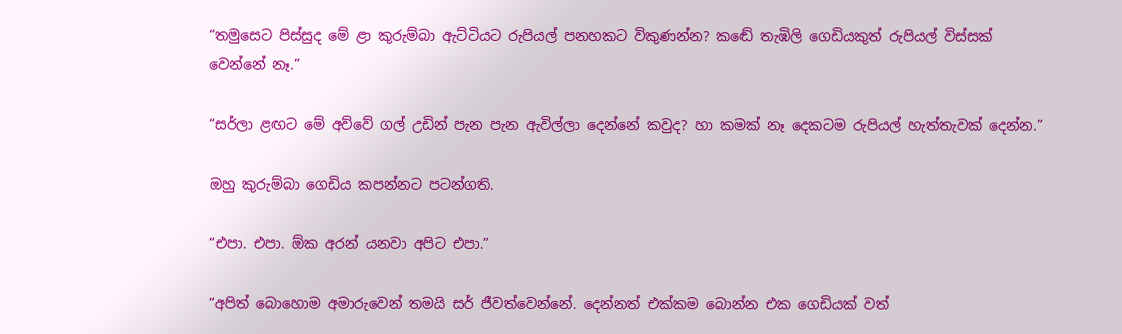“තමුසෙට පිස්සුද මේ ළා කුරුම්බා ඇට්ටියට රුපියල් පනහකට විකුණන්න? කඬේ තැඹිලි ගෙඩියකුත් රුපියල් විස්සක් වෙන්නේ නෑ.”

“සර්ලා ළඟට මේ අව්වේ ගල් උඩින් පැන පැන ඇවිල්ලා දෙන්නේ කවුද? හා කමක් නෑ දෙකටම රුපියල් හැත්තැවක් දෙන්න.”

ඔහු කුරුම්බා ගෙඩිය කපන්නට පටන්ගති.

“එපා. එපා. ඕක අරන් යනවා අපිට එපා.”

“අපිත් බොහොම අමාරුවෙන් තමයි සර් ජීවත්වෙන්නේ. දෙන්නත් එක්කම බොන්න එක ගෙඩියක් වත්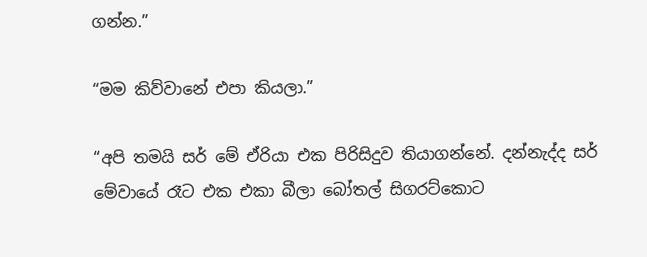ගන්න.”

“මම කිව්වානේ එපා කියලා.”

“අපි තමයි සර් මේ ඒරියා එක පිරිසිදුව තියාගන්නේ. දන්නැද්ද සර් මේවායේ රෑට එක එකා බීලා බෝතල් සිගරට්කොට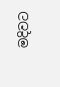මදිවට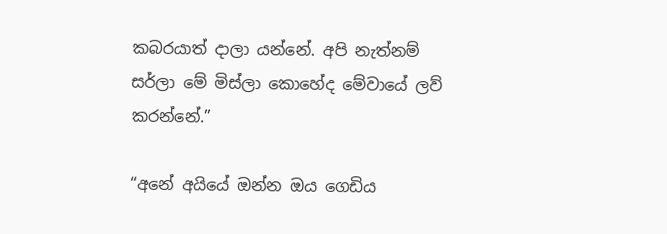කබරයාත් දාලා යන්නේ. අපි නැත්නම් සර්ලා මේ මිස්ලා කොහේද මේවායේ ලව් කරන්නේ.”

“අනේ අයියේ ඔන්න ඔය ගෙඩිය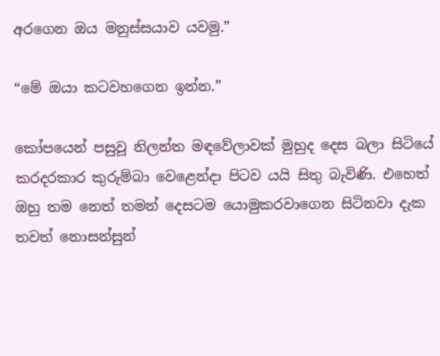අරගෙන ඔය මනුස්සයාව යවමු.”

“මේ ඔයා කටවහගෙන ඉන්න.”

කෝපයෙන් පසුවූ නිලන්ත මඳවේලාවක් මුහුද දෙස බලා සිටියේ කරදරකාර කුරුම්බා වෙළෙන්දා පිටව යයි සිතු බැවිණි. එහෙත් ඔහු තම නෙත් තමන් දෙසටම යොමුකරවාගෙන සිටිනවා දැක තවත් නොසන්සුන්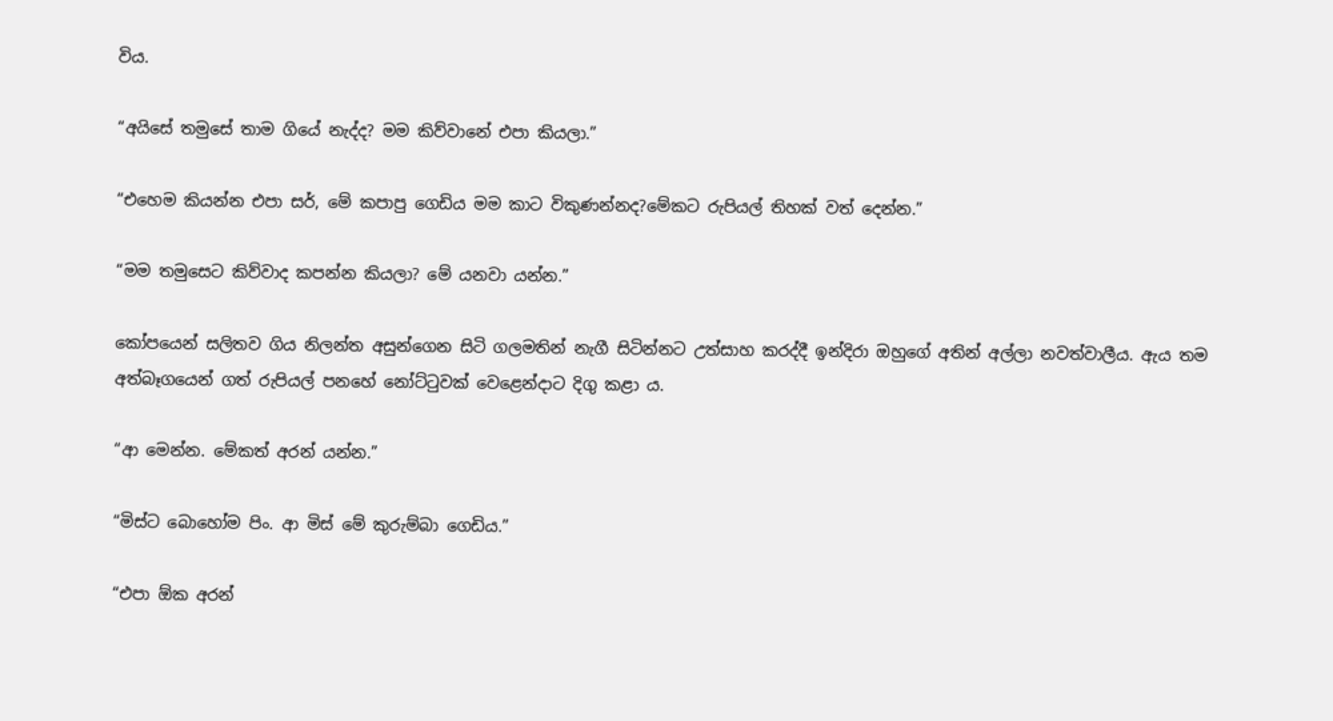විය.

“අයිසේ තමුසේ තාම ගියේ නැද්ද? මම කිව්වානේ එපා කියලා.”

“එහෙම කියන්න එපා සර්, මේ කපාපු ගෙඩිය මම කාට විකුණන්නද?මේකට රුපියල් තිහක් වත් දෙන්න.”

“මම තමුසෙට කිව්වාද කපන්න කියලා? මේ යනවා යන්න.”

කෝපයෙන් සලිතව ගිය නිලන්ත අසුන්ගෙන සිටි ගලමතින් නැගී සිටින්නට උත්සාහ කරද්දී ඉන්දිරා ඔහුගේ අතින් අල්ලා නවත්වාලීය. ඇය තම අත්බෑගයෙන් ගත් රුපියල් පනහේ නෝට්ටුවක් වෙළෙන්දාට දිගු කළා ය.

“ආ මෙන්න. මේකත් අරන් යන්න.”

“මිස්ට බොහෝම පිං. ආ මිස් මේ කුරුම්බා ගෙඩිය.”

“එපා ඕක අරන්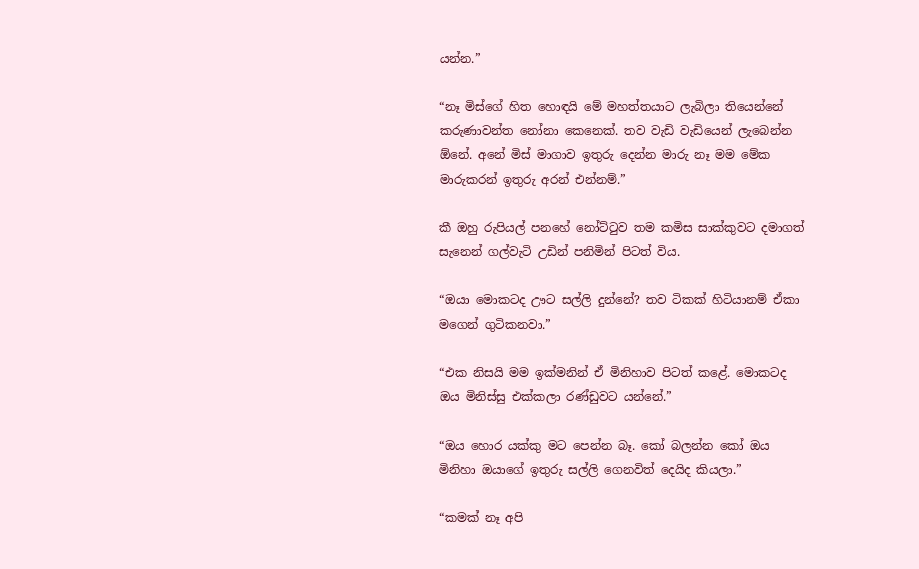යන්න.”

“නෑ මිස්ගේ හිත හොඳයි මේ මහත්තයාට ලැබිලා තියෙන්නේ කරුණාවන්ත නෝනා කෙනෙක්. තව වැඩි වැඩියෙන් ලැබෙන්න ඕනේ. අනේ මිස් මාගාව ඉතුරු දෙන්න මාරු නෑ මම මේක මාරුකරන් ඉතුරු අරන් එන්නම්.”

කී ඔහු රුපියල් පනහේ නෝට්ටුව තම කමිස සාක්කුවට දමාගත් සැනෙන් ගල්වැටි උඩින් පනිමින් පිටත් විය.

“ඔයා මොකටද ඌට සල්ලි දුන්නේ? තව ටිකක් හිටියානම් ඒකා මගෙන් ගුටිකනවා.”

“එක නිසයි මම ඉක්මනින් ඒ මිනිහාව පිටත් කළේ. මොකටද ඔය මිනිස්සු එක්කලා රණ්ඩුවට යන්නේ.”

“ඔය හොර යක්කු මට පෙන්න බෑ. කෝ බලන්න කෝ ඔය මිනිහා ඔයාගේ ඉතුරු සල්ලි ගෙනවිත් දෙයිද කියලා.”

“කමක් නෑ අපි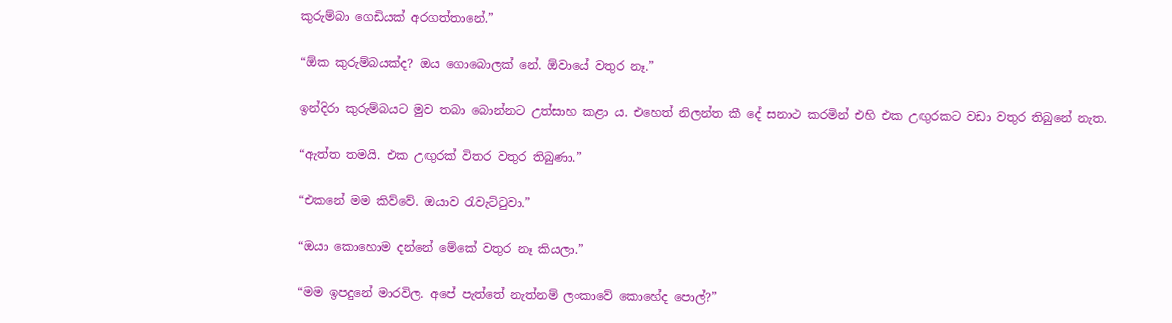කුරුම්බා ගෙඩියක් අරගත්තානේ.”

“ඕක කුරුම්බයක්ද? ඔය ගොබොලක් නේ. ඕවායේ වතුර නෑ.”

ඉන්දිරා කුරුම්බයට මුව තබා බොන්නට උත්සාහ කළා ය. එහෙත් නිලන්ත කී දේ සනාථ කරමින් එහි එක උඟුරකට වඩා වතුර තිබුනේ නැත.

“ඇත්ත තමයි. එක උඟුරක් විතර වතුර තිබුණා.”

“එකනේ මම කිව්වේ. ඔයාව රැවැට්ටුවා.”

“ඔයා කොහොම දන්නේ මේකේ වතුර නෑ කියලා.”

“මම ඉපදුනේ මාරවිල. අපේ පැත්තේ නැත්නම් ලංකාවේ කොහේද පොල්?”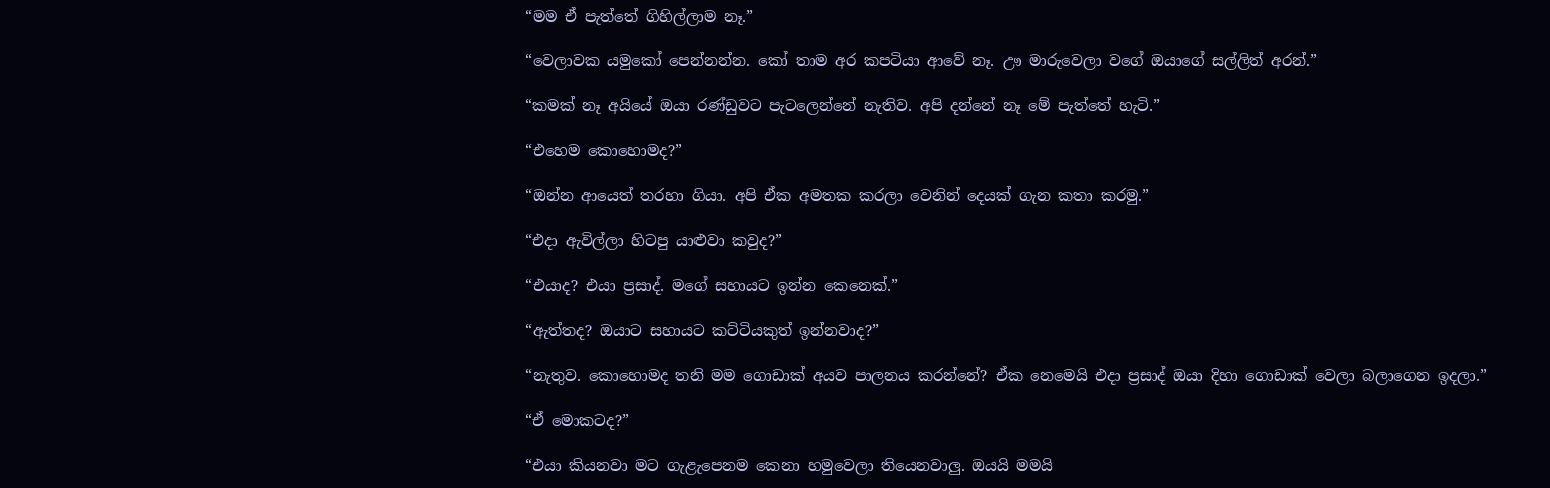“මම ඒ පැත්තේ ගිහිල්ලාම නෑ.”

“වෙලාවක යමුකෝ පෙන්නන්න. කෝ තාම අර කපටියා ආවේ නෑ. ඌ මාරුවෙලා වගේ ඔයාගේ සල්ලිත් අරන්.”

“කමක් නෑ අයියේ ඔයා රණ්ඩුවට පැටලෙන්නේ නැතිව. අපි දන්නේ නෑ මේ පැත්තේ හැටි.”

“එහෙම කොහොමද?”

“ඔන්න ආයෙත් තරහා ගියා. අපි ඒක අමතක කරලා වෙනින් දෙයක් ගැන කතා කරමු.”

“එදා ඇවිල්ලා හිටපු යාළුවා කවුද?”

“එයාද? එයා ප්‍රසාද්. මගේ සහායට ඉන්න කෙනෙක්.”

“ඇත්තද? ඔයාට සහායට කට්ටියකුත් ඉන්නවාද?”

“නැතුව. කොහොමද තනි මම ගොඩාක් අයව පාලනය කරන්නේ? ඒක නෙමෙයි එදා ප්‍රසාද් ඔයා දිහා ගොඩාක් වෙලා බලාගෙන ඉදලා.”

“ඒ මොකටද?”

“එයා කියනවා මට ගැළැපෙනම කෙනා හමුවෙලා තියෙනවාලු. ඔයයි මමයි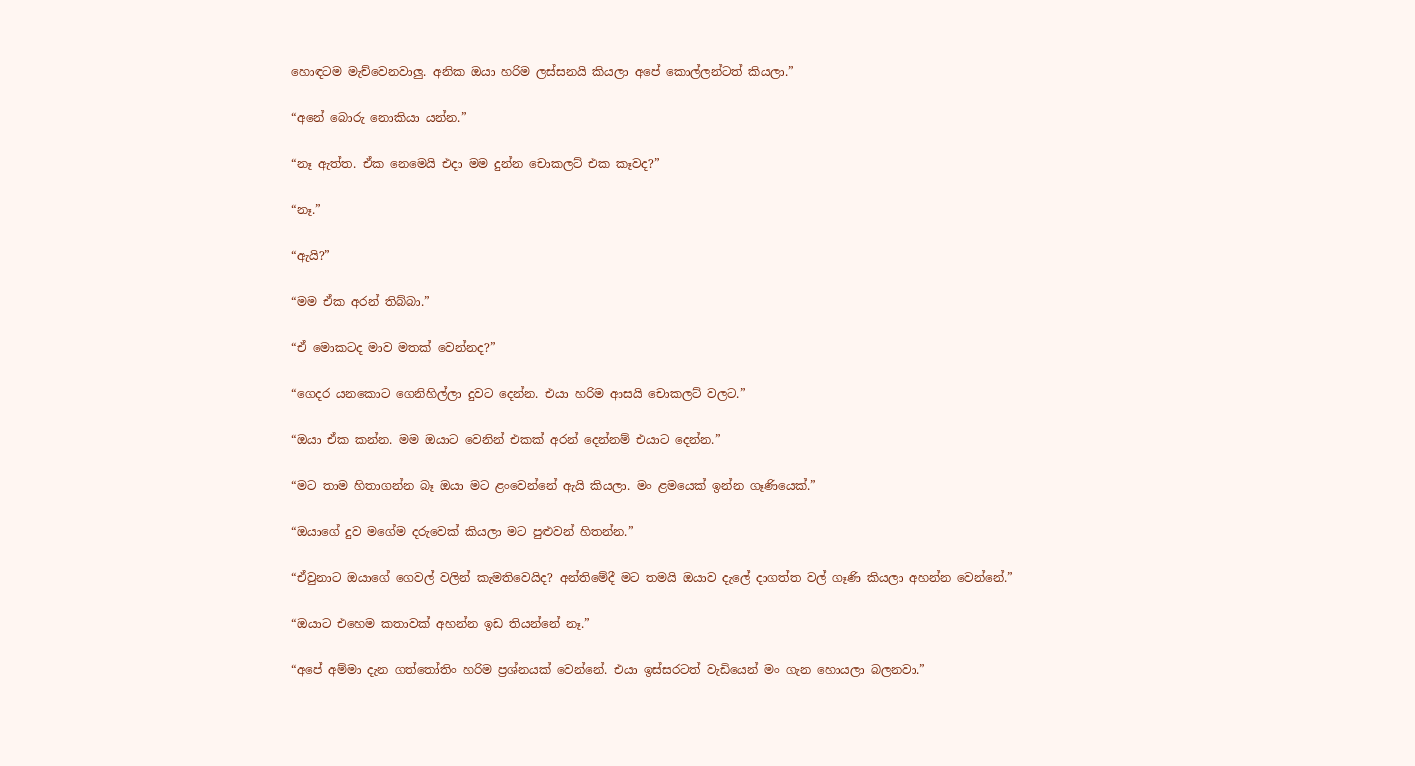හොඳටම මැච්වෙනවාලු. අනික ඔයා හරිම ලස්සනයි කියලා අපේ කොල්ලන්ටත් කියලා.”

“අනේ බොරු නොකියා යන්න.”

“නෑ ඇත්ත. ඒක නෙමෙයි එදා මම දුන්න චොකලට් එක කෑවද?”

“නෑ.”

“ඇයි?”

“මම ඒක අරන් තිබ්බා.”

“ඒ මොකටද මාව මතක් වෙන්නද?”

“ගෙදර යනකොට ගෙනිහිල්ලා දුවට දෙන්න. එයා හරිම ආසයි චොකලට් වලට.”

“ඔයා ඒක කන්න. මම ඔයාට වෙනින් එකක් අරන් දෙන්නම් එයාට දෙන්න.”

“මට තාම හිතාගන්න බෑ ඔයා මට ළංවෙන්නේ ඇයි කියලා. මං ළමයෙක් ඉන්න ගෑණියෙක්.”

“ඔයාගේ දුව මගේම දරුවෙක් කියලා මට පුළුවන් හිතන්න.”

“ඒවුනාට ඔයාගේ ගෙවල් වලින් කැමතිවෙයිද? අන්තිමේදී මට තමයි ඔයාව දැලේ දාගත්ත වල් ගෑණි කියලා අහන්න වෙන්නේ.”

“ඔයාට එහෙම කතාවක් අහන්න ඉඩ තියන්නේ නෑ.”

“අපේ අම්මා දැන ගත්තෝතිං හරිම ප්‍රශ්නයක් වෙන්නේ. එයා ඉස්සරටත් වැඩියෙන් මං ගැන හොයලා බලනවා.”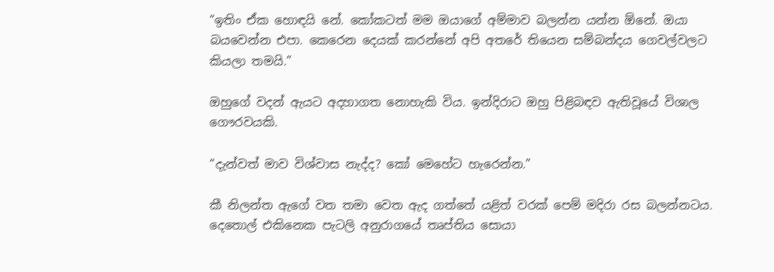“ඉතිං ඒක හොඳයි නේ. කෝකටත් මම ඔයාගේ අම්මාව බලන්න යන්න ඕනේ. ඔයා බයවෙන්න එපා. කෙරෙන දෙයක් කරන්නේ අපි අතරේ තියෙන සම්බන්දය ගෙවල්වලට කියලා තමයි.”

ඔහුගේ වදන් ඇයට අදහාගත නොහැකි විය. ඉන්දිරාට ඔහු පිළිබඳව ඇතිවූයේ විශාල ගෞරවයකි.

“දැන්වත් මාව විශ්වාස නැද්ද? කෝ මෙහේට හැරෙන්න.”

කී නිලන්ත ඇගේ වත තමා වෙත ඇද ගත්තේ යළිත් වරක් පෙම් මදිරා රස බලන්නටය. දෙතොල් එකිනෙක පැටලි අනුරාගයේ තෘප්තිය සොයා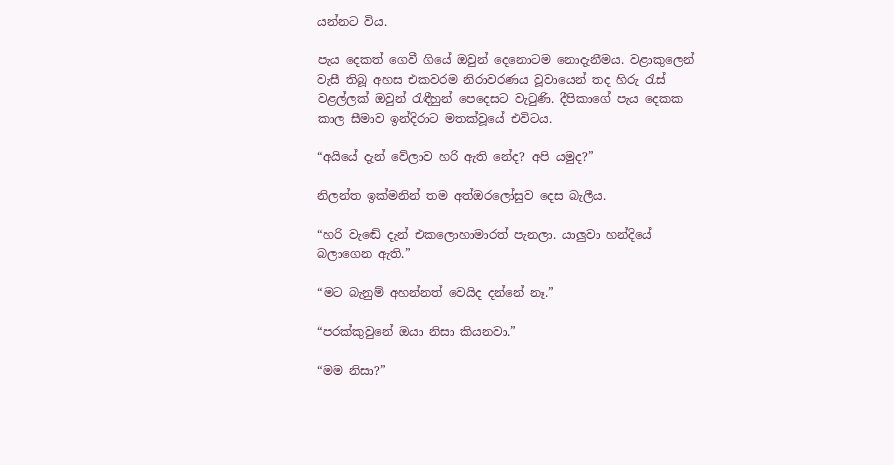යන්නට විය.

පැය දෙකත් ගෙවී ගියේ ඔවුන් දෙනොටම නොදැනීමය. වළාකුලෙන් වැසී තිබූ අහස එකවරම නිරාවරණය වූවායෙන් තද හිරු රැස් වළල්ලක් ඔවුන් රැඳීහුන් පෙදෙසට වැටුණි. දීපිකාගේ පැය දෙකක කාල සීමාව ඉන්දිරාට මතක්වූයේ එවිටය.

“අයියේ දැන් වේලාව හරි ඇති නේද? අපි යමුද?”

නිලන්ත ඉක්මනින් තම අත්ඔරලෝසුව දෙස බැලීය.

“හරි වැඬේ දැන් එකලොහාමාරත් පැනලා. යාලුවා හන්දියේ බලාගෙන ඇති.”

“මට බැනුම් අහන්නත් වෙයිද දන්නේ නෑ.”

“පරක්කුවුනේ ඔයා නිසා කියනවා.”

“මම නිසා?”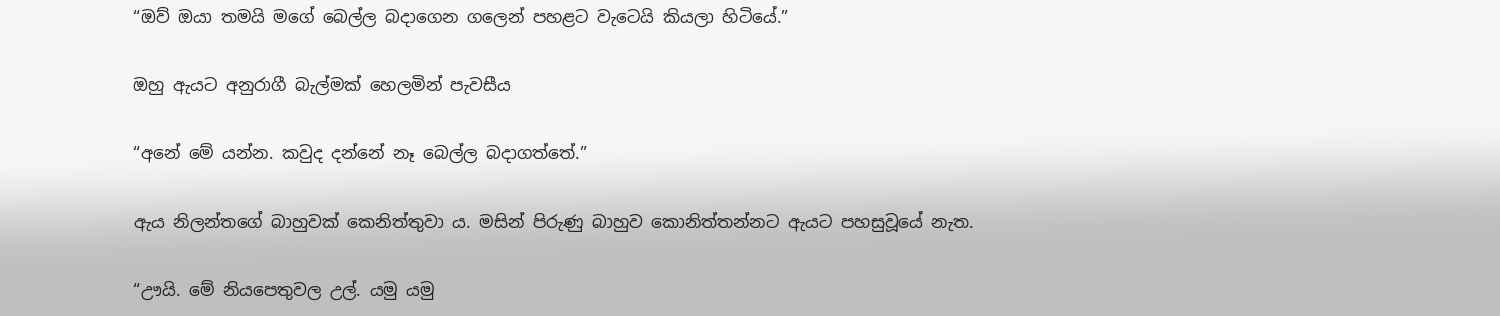“ඔව් ඔයා තමයි මගේ බෙල්ල බදාගෙන ගලෙන් පහළට වැටෙයි කියලා හිටියේ.”

ඔහු ඇයට අනුරාගී බැල්මක් හෙලමින් පැවසීය

“අනේ මේ යන්න. කවුද දන්නේ නෑ බෙල්ල බදාගත්තේ.”

ඇය නිලන්තගේ බාහුවක් කෙනිත්තුවා ය. මසින් පිරුණු බාහුව කොනිත්තන්නට ඇයට පහසුවූයේ නැත.

“ඌයි. මේ නියපෙතුවල උල්. යමු යමු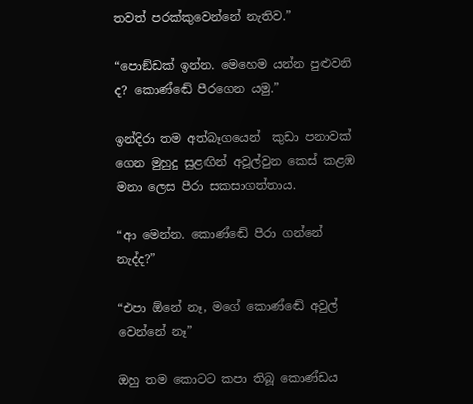තවත් පරක්කුවෙන්නේ නැතිව.”

“පොඞ්ඩක් ඉන්න. මෙහෙම යන්න පුළුවනි ද? කොණ්ඬේ පීරගෙන යමු.”

ඉන්දිරා තම අත්බෑගයෙන්  කුඩා පනාවක් ගෙන මුහුදු සුළඟින් අවූල්වුන කෙස් කළඹ මනා ලෙස පීරා සකසාගත්තාය.

“ආ මෙන්න. කොණ්ඬේ පීරා ගන්නේ නැද්ද?”

“එපා ඕනේ නෑ, මගේ කොණ්ඬේ අවුල් වෙන්නේ නෑ”

ඔහු තම කොටට කපා තිබූ කොණ්ඩය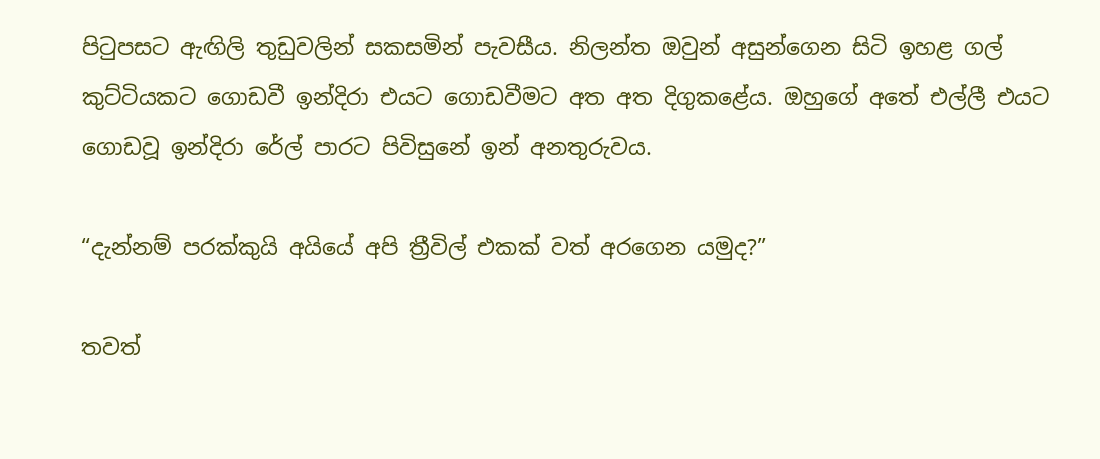පිටුපසට ඇඟිලි තුඩුවලින් සකසමින් පැවසීය. නිලන්ත ඔවුන් අසුන්ගෙන සිටි ඉහළ ගල් කුට්ටියකට ගොඩවී ඉන්දිරා එයට ගොඩවීමට අත අත දිගුකළේය. ඔහුගේ අතේ එල්ලී එයට ගොඩවූ ඉන්දිරා රේල් පාරට පිවිසුනේ ඉන් අනතුරුවය.

“දැන්නම් පරක්කුයි අයියේ අපි ත්‍රීවිල් එකක් වත් අරගෙන යමුද?”

තවත්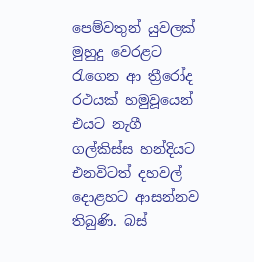පෙම්වතුන් යුවලක් මුහුදු වෙරළට රැගෙන ආ ත්‍රීරෝද රථයක් හමුවූයෙන් එයට නැගී ගල්කිස්ස හන්දියට එනවිටත් දහවල් දොළහට ආසන්නව තිබුණි. බස්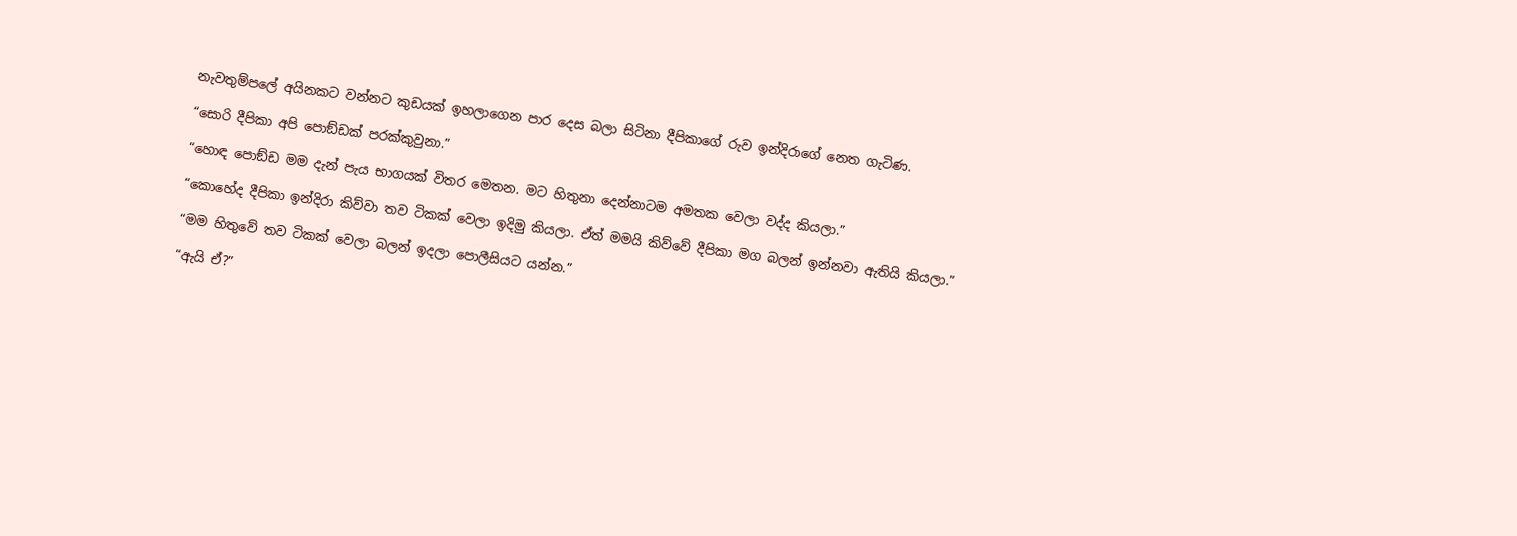නැවතුම්පලේ අයිනකට වන්නට කුඩයක් ඉහලාගෙන පාර දෙස බලා සිටිනා දීපිකාගේ රුව ඉන්දිරාගේ නෙත ගැටිණ.

“සොරි දීපිකා අපි පොඞ්ඩක් පරක්කුවුනා.”

“හොඳ පොඞ්ඩ මම දැන් පැය භාගයක් විතර මෙතන. මට හිතුනා දෙන්නාටම අමතක වෙලා වද්ද කියලා.”

“කොහේද දීපිකා ඉන්දිරා කිව්වා තව ටිකක් වෙලා ඉදිමු කියලා. ඒත් මමයි කිව්වේ දීපිකා මග බලන් ඉන්නවා ඇතියි කියලා.”

“මම හිතුවේ තව ටිකක් වෙලා බලන් ඉදලා පොලීසියට යන්න.”

“ඇයි ඒ?”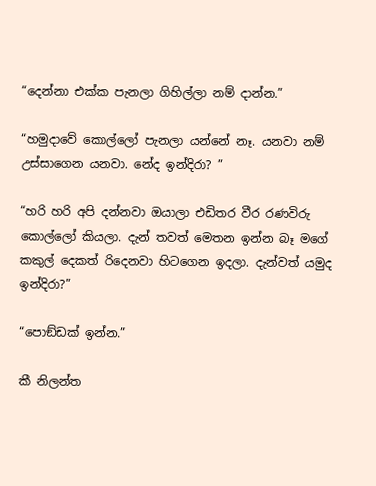“දෙන්නා එක්ක පැනලා ගිහිල්ලා නම් දාන්න.”

“හමුදාවේ කොල්ලෝ පැනලා යන්නේ නෑ. යනවා නම් උස්සාගෙන යනවා. නේද ඉන්දිරා? ”

“හරි හරි අපි දන්නවා ඔයාලා එඩිතර වීර රණවිරු කොල්ලෝ කියලා. දැන් තවත් මෙතන ඉන්න බෑ මගේ කකුල් දෙකත් රිදෙනවා හිටගෙන ඉදලා. දැන්වත් යමුද ඉන්දිරා?”

“පොඞ්ඩක් ඉන්න.”

කී නිලන්ත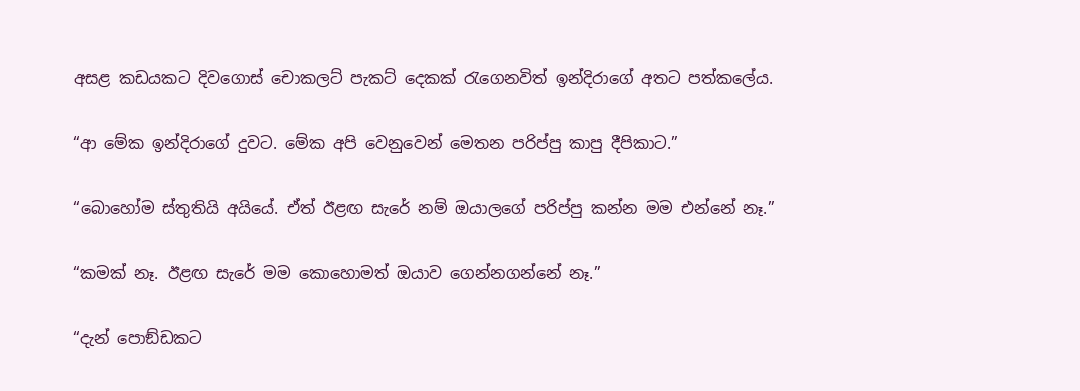අසළ කඩයකට දිවගොස් චොකලට් පැකට් දෙකක් රැගෙනවිත් ඉන්දිරාගේ අතට පත්කලේය.

“ආ මේක ඉන්දිරාගේ දුවට. මේක අපි වෙනුවෙන් මෙතන පරිප්පු කාපු දීපිකාට.”

“බොහෝම ස්තුතියි අයියේ. ඒත් ඊළඟ සැරේ නම් ඔයාලගේ පරිප්පු කන්න මම එන්නේ නෑ.”

“කමක් නෑ. ඊළඟ සැරේ මම කොහොමත් ඔයාව ගෙන්නගන්නේ නෑ.”

“දැන් පොඞ්ඩකට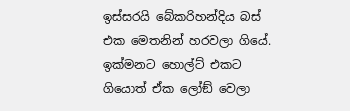ඉස්සරයි බේකරිහන්දිය බස් එක මෙතනින් හරවලා ගියේ. ඉක්මනට හොල්ට් එකට ගියොත් ඒක ලෝඞ් වෙලා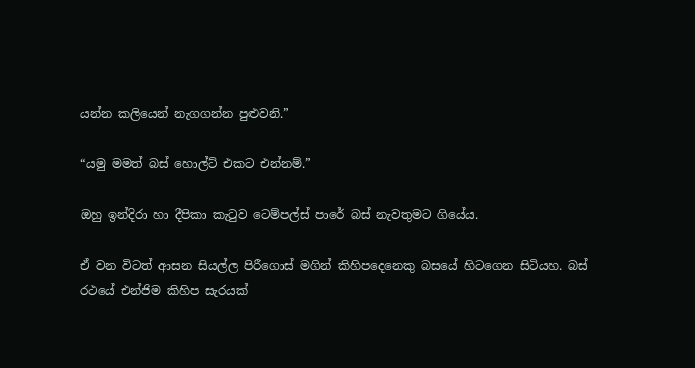යන්න කලියෙන් නැගගන්න පුළුවනි.”

“යමු මමත් බස් හොල්ට් එකට එන්නම්.”

ඔහු ඉන්දිරා හා දීපිකා කැටුව ටෙම්පල්ස් පාරේ බස් නැවතුමට ගියේය.

ඒ වන විටත් ආසන සියල්ල පිරීගොස් මගින් කිහිපදෙනෙකු බසයේ හිටගෙන සිටියහ. බස් රථයේ එන්ජිම කිහිප සැරයක්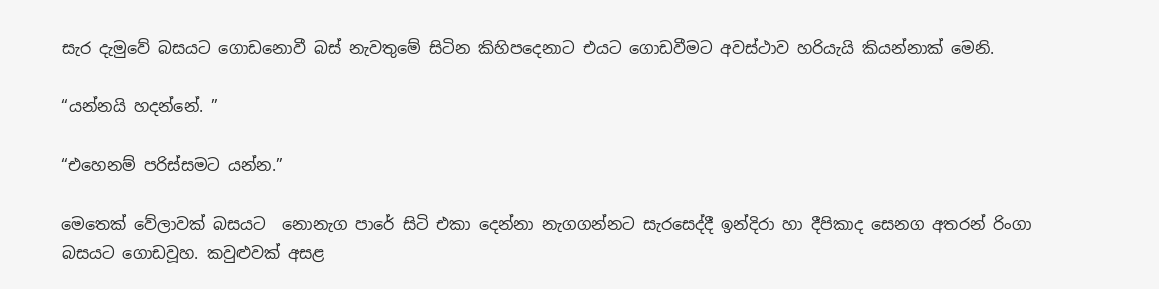සැර දැමුවේ බසයට ගොඩනොවී බස් නැවතුමේ සිටින කිහිපදෙනාට එයට ගොඩවීමට අවස්ථාව හරියැයි කියන්නාක් මෙනි.

“යන්නයි හදන්නේ. ”

“එහෙනම් පරිස්සමට යන්න.”

මෙතෙක් වේලාවක් බසයට  නොනැග පාරේ සිටි එකා දෙන්නා නැගගන්නට සැරසෙද්දී ඉන්දිරා හා දීපිකාද සෙනග අතරන් රිංගා බසයට ගොඩවූහ. කවුළුවක් අසළ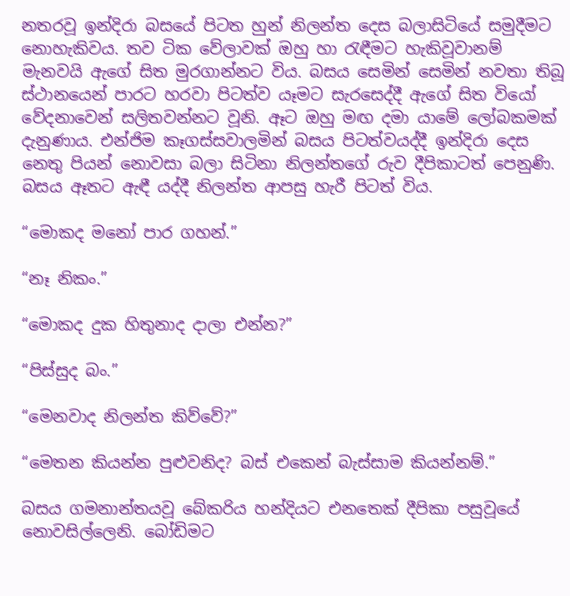නතරවූ ඉන්දිරා බසයේ පිටත හුන් නිලන්ත දෙස බලාසිටියේ සමුදීමට නොහැකිවය. තව ටික වේලාවක් ඔහු හා රැඳීමට හැකිවූවානම් මැනවයි ඇගේ සිත මුරගාන්නට විය. බසය සෙමින් සෙමින් නවතා තිබූ ස්ථානයෙන් පාරට හරවා පිටත්ව යෑමට සැරසෙද්දී ඇගේ සිත වියෝ වේදනාවෙන් සලිතවන්නට වූනි. ඈට ඔහු මඟ දමා යාමේ ලෝබකමක් දැනුණාය. එන්ජිම කෑගස්සවාලමින් බසය පිටත්වයද්දී ඉන්දිරා දෙස නෙතු පියන් නොවසා බලා සිටිනා නිලන්තගේ රුව දීපිකාටත් පෙනුණි. බසය ඈතට ඇඳී යද්දී නිලන්ත ආපසු හැරී පිටත් විය.

“මොකද මනෝ පාර ගහන්.”

“නෑ නිකං.”

“මොකද දුක හිතුනාද දාලා එන්න?”

“පිස්සුද බං.”

“මෙනවාද නිලන්ත කිව්වේ?”

“මෙතන කියන්න පුළුවනිද? බස් එකෙන් බැස්සාම කියන්නම්.”

බසය ගමනාන්තයවූ බේකරිය හන්දියට එනතෙක් දීපිකා පසුවූයේ නොවසිල්ලෙනි. බෝඩිමට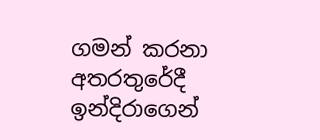ගමන් කරනා අතරතුරේදී ඉන්දිරාගෙන්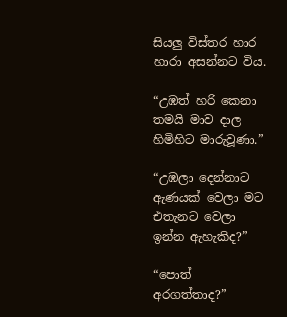සියලු විස්තර හාර හාරා අසන්නට විය.

“උඹත් හරි කෙනා තමයි මාව දාල හිමිහිට මාරුවූණා.”

“උඹලා දෙන්නාට ඇණයක් වෙලා මට එතැනට වෙලා ඉන්න ඇහැකිද?”

“පොත් අරගත්තාද?”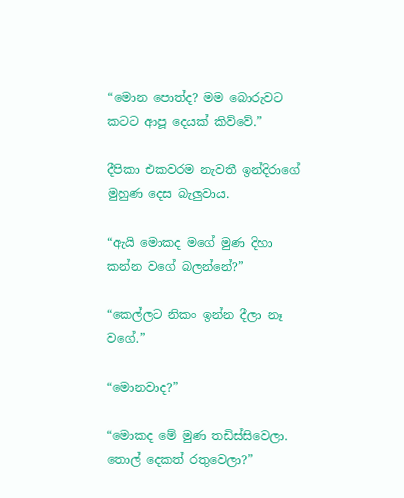“මොන පොත්ද? මම බොරුවට කටට ආපූ දෙයක් කිව්වේ.”

දීපිකා එකවරම නැවතී ඉන්දිරාගේ මුහුණ දෙස බැලුවාය.

“ඇයි මොකද මගේ මුණ දිහා කන්න වගේ බලන්නේ?”

“කෙල්ලට නිකං ඉන්න දීලා නෑ වගේ.”

“මොනවාද?”

“මොකද මේ මුණ තඩිස්සිවෙලා. තොල් දෙකත් රතුවෙලා?”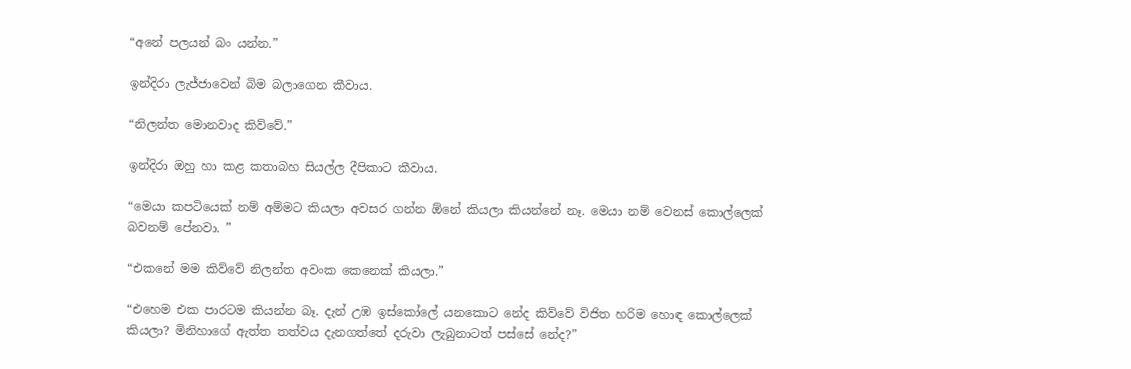“අනේ පලයන් බං යන්න.”

ඉන්දිරා ලැජ්ජාවෙන් බිම බලාගෙන කීවාය.

“නිලන්ත මොනවාද කිව්වේ.”

ඉන්දිරා ඔහු හා කළ කතාබහ සියල්ල දීපිකාට කීවාය.

“මෙයා කපටියෙක් නම් අම්මට කියලා අවසර ගන්න ඕනේ කියලා කියන්නේ නෑ. මෙයා නම් වෙනස් කොල්ලෙක් බවනම් පේනවා. ”

“එකනේ මම කිව්වේ නිලන්ත අවංක කෙනෙක් කියලා.”

“එහෙම එක පාරටම කියන්න බෑ. දැන් උඹ ඉස්කෝලේ යනකොට නේද කිව්වේ විජිත හරිම හොඳ කොල්ලෙක් කියලා? මිනිහාගේ ඇත්ත තත්වය දැනගත්තේ දරුවා ලැබුනාටත් පස්සේ නේද?”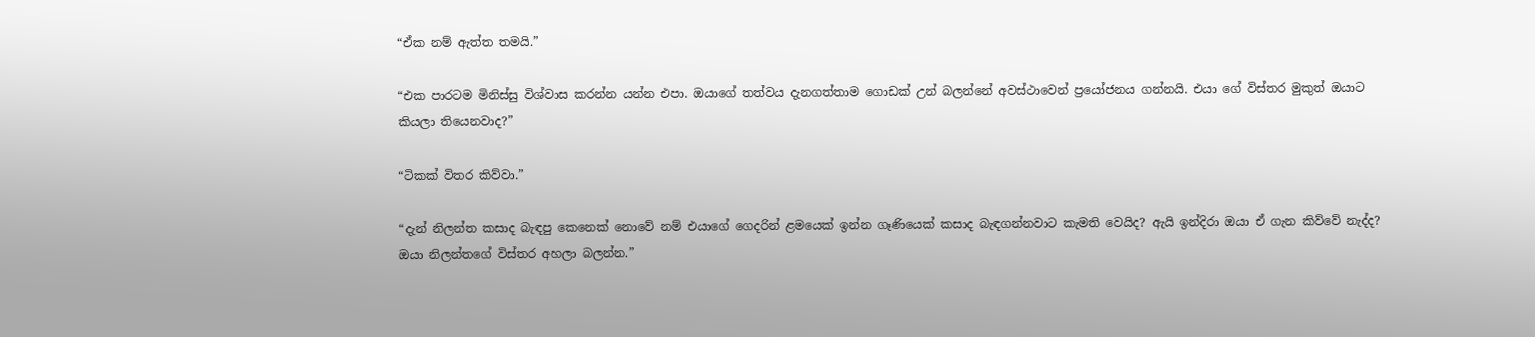“ඒක නම් ඇත්ත තමයි.”

“එක පාරටම මිනිස්සු විශ්වාස කරන්න යන්න එපා. ඔයාගේ තත්වය දැනගත්තාම ගොඩක් උන් බලන්නේ අවස්ථාවෙන් ප්‍රයෝජනය ගන්නයි. එයා ගේ විස්තර මුකුත් ඔයාට කියලා තියෙනවාද?”

“ටිකක් විතර කිව්වා.”

“දැන් නිලන්ත කසාද බැඳපු කෙනෙක් නොවේ නම් එයාගේ ගෙදරින් ළමයෙක් ඉන්න ගෑණියෙක් කසාද බැඳගන්නවාට කැමති වෙයිද? ඇයි ඉන්දිරා ඔයා ඒ ගැන කිව්වේ නැද්ද? ඔයා නිලන්තගේ විස්තර අහලා බලන්න.”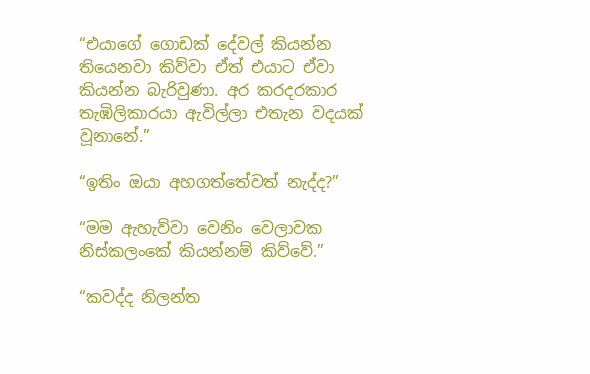“එයාගේ ගොඩක් දේවල් කියන්න තියෙනවා කිව්වා ඒත් එයාට ඒවා කියන්න බැරිවුණා. අර කරදරකාර තැඹිලිකාරයා ඇවිල්ලා එතැන වදයක් වූනානේ.”

“ඉතිං ඔයා අහගත්තේවත් නැද්ද?”

“මම ඇහැව්වා වෙනිං වෙලාවක නිස්කලංකේ කියන්නම් කිව්වේ.”

“කවද්ද නිලන්ත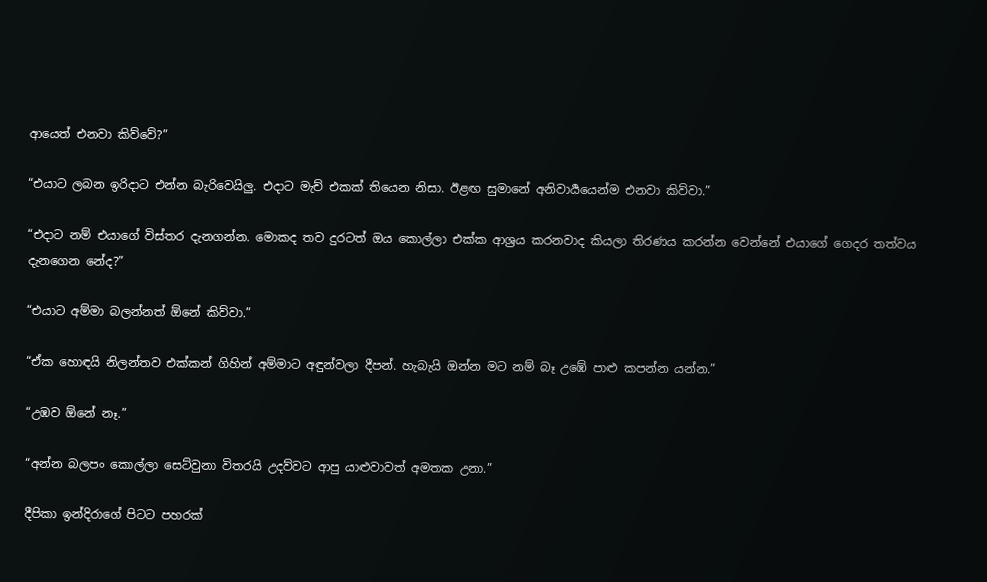ආයෙත් එනවා කිව්වේ?”

“එයාට ලබන ඉරිදාට එන්න බැරිවෙයිලු. එදාට මැච් එකක් තියෙන නිසා. ඊළඟ සුමානේ අනිවාර්‍යයෙන්ම එනවා කිව්වා.”

“එදාට නම් එයාගේ විස්තර දැනගන්න. මොකද තව දුරටත් ඔය කොල්ලා එක්ක ආශ්‍රය කරනවාද කියලා තිරණය කරන්න වෙන්නේ එයාගේ ගෙදර තත්වය දැනගෙන නේද?”

“එයාට අම්මා බලන්නත් ඕනේ කිව්වා.”

“ඒක හොඳයි නිලන්තව එක්කන් ගිහින් අම්මාට අඳුන්වලා දීපන්. හැබැයි ඔන්න මට නම් බෑ උඹේ පාළු කපන්න යන්න.”

“උඹව ඕනේ නෑ.”

“අන්න බලපං කොල්ලා සෙට්වුනා විතරයි උදව්වට ආපු යාළුවාවත් අමතක උනා.”

දීපිකා ඉන්දිරාගේ පිටට පහරක්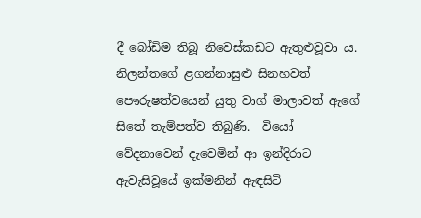දී බෝඩිම තිබූ නිවෙස්කඩට ඇතුළුවූවා ය. නිලන්තගේ ළගන්නාසුළු සිනහවත් පෞරුෂත්වයෙන් යුතු වාග් මාලාවත් ඇගේ සිතේ තැම්පත්ව තිබුණි.  වියෝ වේදනාවෙන් දැවෙමින් ආ ඉන්දිරාට ඇවැසිවූයේ ඉක්මනින් ඇඳසිටි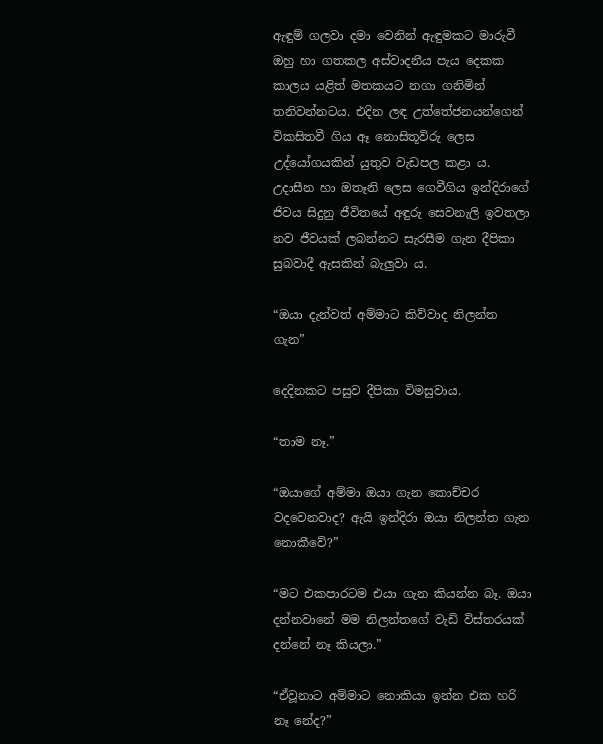ඇඳුම් ගලවා දමා වෙනින් ඇඳුමකට මාරුවී ඔහු හා ගතකල අස්වාදනීය පැය දෙකක කාලය යළිත් මතකයට නගා ගනිමින් තනිවන්නටය. එදින ලඳ උත්තේජනයන්ගෙන් විකසිතවී ගිය ඈ නොසිතූවිරු ලෙස උද්යෝගයකින් යුතුව වැඩපල කළා ය. උදාසීන හා ඔතෑනි ලෙස ගෙවීගිය ඉන්දිරාගේ ජිවය සිදුනු ජීවිතයේ අඳුරු සෙවනැලි ඉවතලා නව ජීවයක් ලබන්නට සැරසීම ගැන දීපිකා සුබවාදී ඇසකින් බැලුවා ය.

“ඔයා දැන්වත් අම්මාට කිව්වාද නිලන්ත ගැන”

දෙදිනකට පසුව දීපිකා විමසුවාය.

“තාම නෑ.”

“ඔයාගේ අම්මා ඔයා ගැන කොච්චර වදවෙනවාද? ඇයි ඉන්දිරා ඔයා නිලන්ත ගැන නොකීවේ?”

“මට එකපාරටම එයා ගැන කියන්න බෑ. ඔයා දන්නවානේ මම නිලන්තගේ වැඩි විස්තරයක් දන්නේ නෑ කියලා.”

“ඒවූනාට අම්මාට නොකියා ඉන්න එක හරි නෑ නේද?”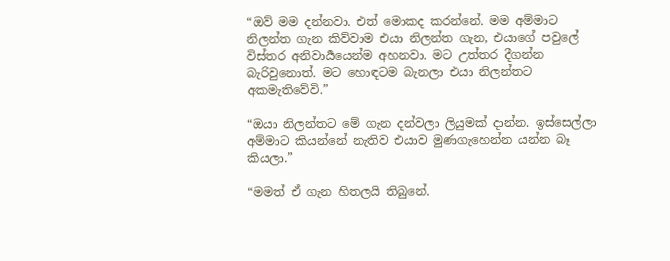“ඔව් මම දන්නවා. එත් මොකද කරන්නේ. මම අම්මාට නිලන්ත ගැන කිව්වාම එයා නිලන්ත ගැන, එයාගේ පවුලේ විස්තර අනිවාර්‍යයෙන්ම අහනවා. මට උත්තර දීගන්න බැරිවුනොත්. මට හොඳටම බැනලා එයා නිලන්තට අකමැතිවේවි.”

“ඔයා නිලන්තට මේ ගැන දන්වලා ලියුමක් දාන්න. ඉස්සෙල්ලා අම්මාට කියන්නේ නැතිව එයාව මුණගැහෙන්න යන්න බෑ කියලා.”

“මමත් ඒ ගැන හිතලයි තිබුනේ.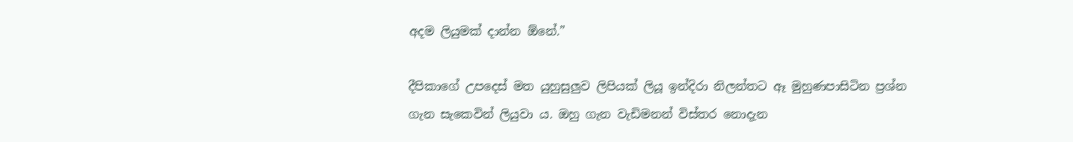අදම ලියුමක් දාන්න ඕනේ.”

දීපිකාගේ උපදෙස් මත යුහුසුලුව ලිපියක් ලියූ ඉන්දිරා නිලන්තට ඈ මුහුණපාසිටින ප්‍රශ්න ගැන සැකෙවින් ලියුවා ය. ඔහු ගැන වැඩිමනන් විස්තර නොදැන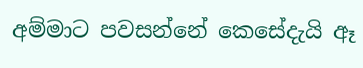අම්මාට පවසන්නේ කෙසේදැයි ඈ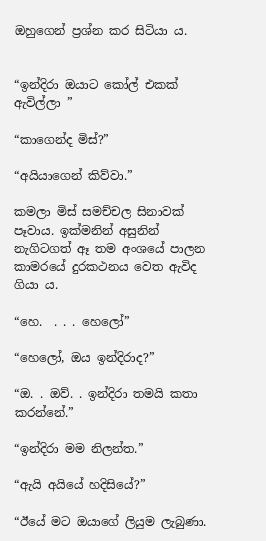ඔහුගෙන් ප්‍රශ්න කර සිටියා ය.


“ඉන්දිරා ඔයාට කෝල් එකක් ඇවිල්ලා ”

“කාගෙන්ද මිස්?”

“අයියාගෙන් කිව්වා.”

කමලා මිස් සමච්චල සිනාවක් පෑවාය. ඉක්මනින් අසුනින් නැගිටගත් ඈ තම අංශයේ පාලන කාමරයේ දුරකථනය වෙත ඇවිද ගියා ය.

“හෙ.  . . . හෙලෝ”

“හෙලෝ, ඔය ඉන්දිරාද?”

“ඔ. . ඔව්. . ඉන්දිරා තමයි කතා කරන්නේ.”

“ඉන්දිරා මම නිලන්ත.”

“ඇයි අයියේ හදිසියේ?”

“ඊයේ මට ඔයාගේ ලියුම ලැබුණා.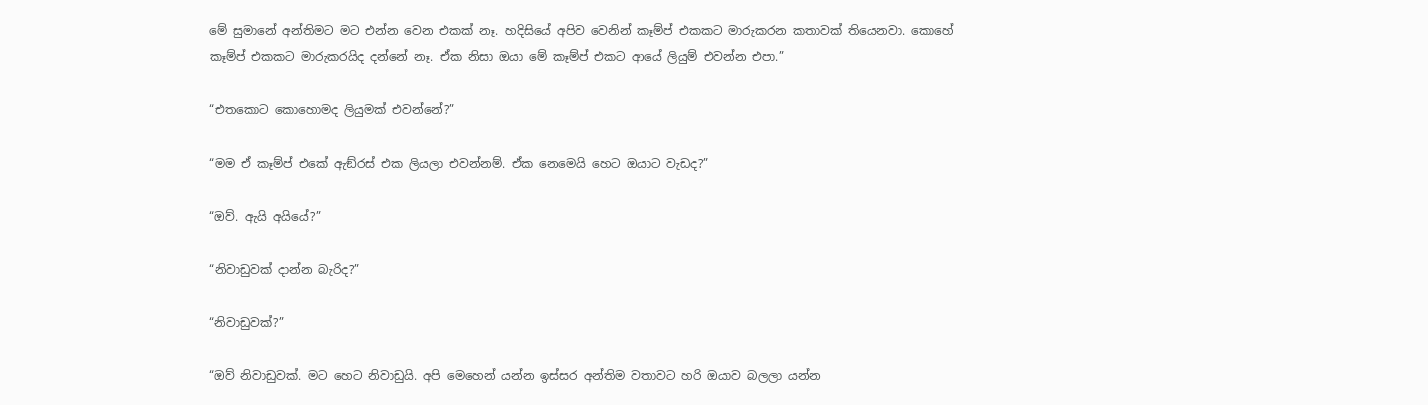මේ සුමානේ අන්තිමට මට එන්න වෙන එකක් නෑ. හදිසියේ අපිව වෙනින් කෑම්ප් එකකට මාරුකරන කතාවක් තියෙනවා. කොහේ කෑම්ප් එකකට මාරුකරයිද දන්නේ නෑ. ඒක නිසා ඔයා මේ කෑම්ප් එකට ආයේ ලියුම් එවන්න එපා.”

“එතකොට කොහොමද ලියුමක් එවන්නේ?”

“මම ඒ කෑම්ප් එකේ ඇඞ්රස් එක ලියලා එවන්නම්. ඒක නෙමෙයි හෙට ඔයාට වැඩද?”

“ඔව්. ඇයි අයියේ?”

“නිවාඩුවක් දාන්න බැරිද?”

“නිවාඩුවක්?”

“ඔව් නිවාඩුවක්. මට හෙට නිවාඩුයි. අපි මෙහෙන් යන්න ඉස්සර අන්තිම වතාවට හරි ඔයාව බලලා යන්න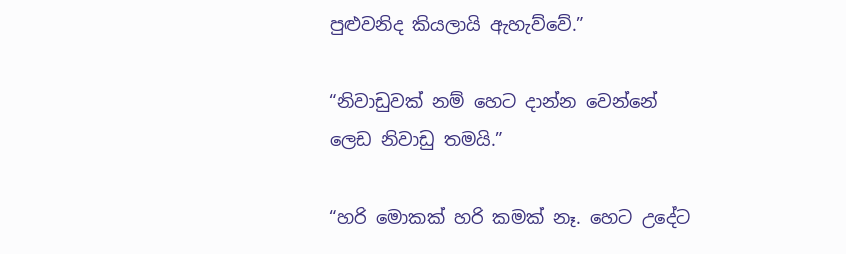පුළුවනිද කියලායි ඇහැව්වේ.”

“නිවාඩුවක් නම් හෙට දාන්න වෙන්නේ ලෙඩ නිවාඩු තමයි.”

“හරි මොකක් හරි කමක් නෑ. හෙට උදේට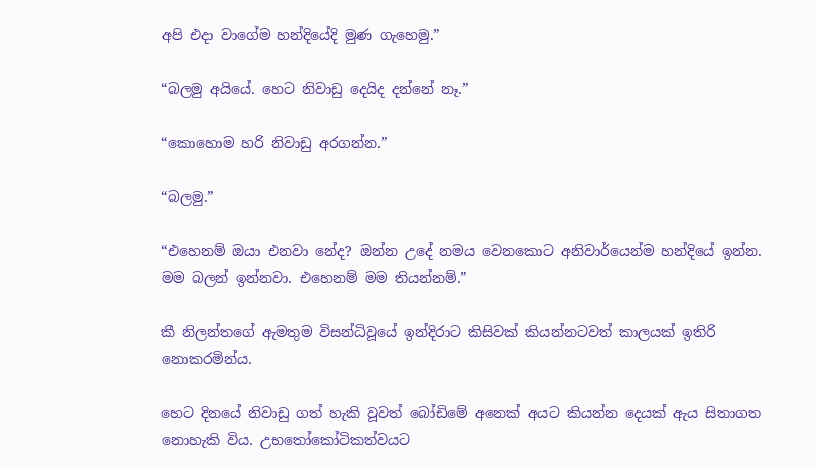අපි එදා වාගේම හන්දියේදි මුණ ගැහෙමු.”

“බලමු අයියේ. හෙට නිවාඩු දෙයිද දන්නේ නෑ.”

“කොහොම හරි නිවාඩු අරගන්න.”

“බලමු.”

“එහෙනම් ඔයා එනවා නේද? ඔන්න උදේ නමය වෙනකොට අනිවාර්යෙන්ම හන්දියේ ඉන්න. මම බලන් ඉන්නවා. එහෙනම් මම තියන්නම්.”

කී නිලන්තගේ ඇමතුම විසන්ධිවූයේ ඉන්දිරාට කිසිවක් කියන්නටවත් කාලයක් ඉතිරි නොකරමින්ය.

හෙට දිනයේ නිවාඩු ගත් හැකි වූවත් බෝඩිමේ අනෙක් අයට කියන්න දෙයක් ඇය සිතාගත නොහැකි විය. උභතෝකෝටිකත්වයට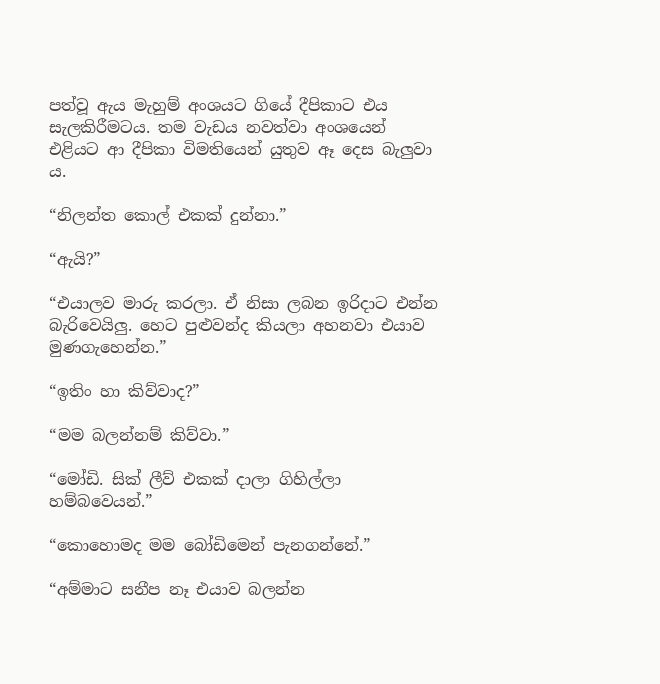පත්වූ ඇය මැහුම් අංශයට ගියේ දීපිකාට එය සැලකිරීමටය. තම වැඩය නවත්වා අංශයෙන් එළියට ආ දීපිකා විමතියෙන් යුතුව ඈ දෙස බැලුවා ය.

“නිලන්ත කොල් එකක් දුන්නා.”

“ඇයි?”

“එයාලව මාරු කරලා. ඒ නිසා ලබන ඉරිදාට එන්න බැරිවෙයිලු. හෙට පුළුවන්ද කියලා අහනවා එයාව මුණගැහෙන්න.”

“ඉතිං හා කිව්වාද?”

“මම බලන්නම් කිව්වා.”

“මෝඩි. සික් ලීව් එකක් දාලා ගිහිල්ලා හම්බවෙයන්.”

“කොහොමද මම බෝඩිමෙන් පැනගන්නේ.”

“අම්මාට සනීප නෑ එයාව බලන්න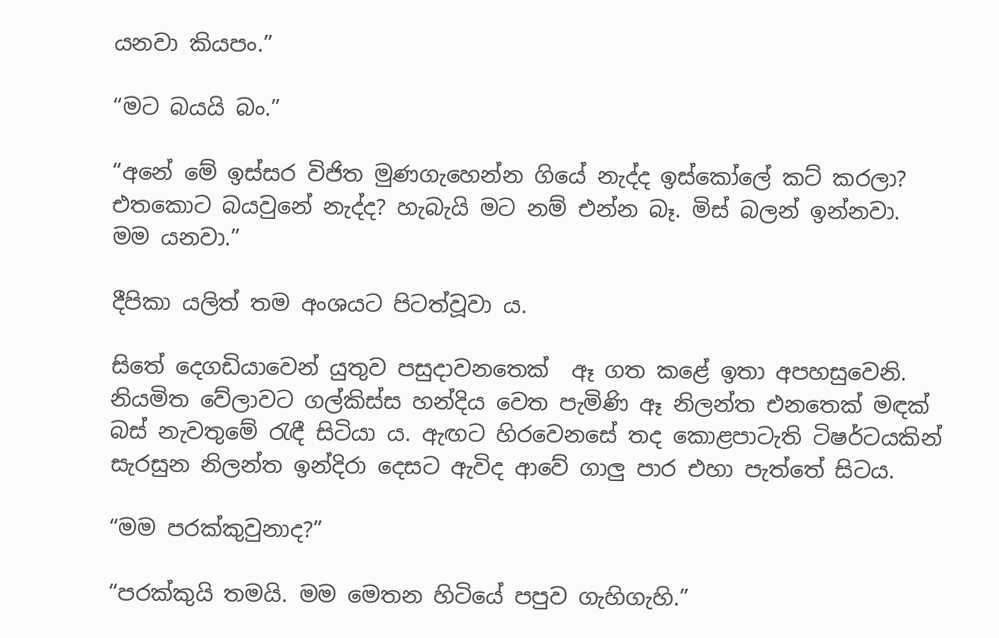යනවා කියපං.”

“මට බයයි බං.”

“අනේ මේ ඉස්සර විජිත මුණගැහෙන්න ගියේ නැද්ද ඉස්කෝලේ කට් කරලා? එතකොට බයවුනේ නැද්ද? හැබැයි මට නම් එන්න බෑ. මිස් බලන් ඉන්නවා. මම යනවා.”

දීපිකා යලිත් තම අංශයට පිටත්වූවා ය.

සිතේ දෙගඩියාවෙන් යුතුව පසුදාවනතෙක්  ඈ ගත කළේ ඉතා අපහසුවෙනි. නියමිත වේලාවට ගල්කිස්ස හන්දිය වෙත පැමිණි ඈ නිලන්ත එනතෙක් මඳක් බස් නැවතුමේ රැඳී සිටියා ය. ඇඟට හිරවෙනසේ තද කොළපාටැති ටිෂර්ටයකින් සැරසුන නිලන්ත ඉන්දිරා දෙසට ඇවිද ආවේ ගාලු පාර එහා පැත්තේ සිටය.

“මම පරක්කුවුනාද?”

“පරක්කුයි තමයි. මම මෙතන හිටියේ පපුව ගැහිගැහි.”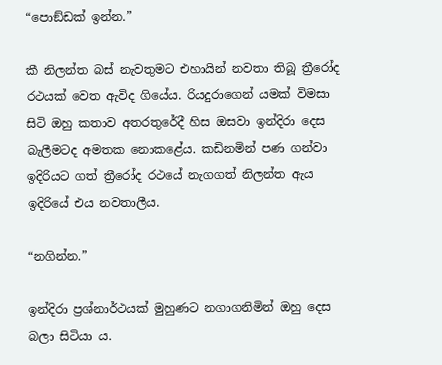“පොඞ්ඩක් ඉන්න.”

කී නිලන්ත බස් නැවතුමට එහායින් නවතා තිබූ ත්‍රීරෝද රථයක් වෙත ඇවිද ගියේය. රියදුරාගෙන් යමක් විමසා සිටි ඔහු කතාව අතරතුරේදී හිස ඔසවා ඉන්දිරා දෙස බැලීමටද අමතක නොකළේය. කඩිනමින් පණ ගන්වා ඉදිරියට ගත් ත්‍රීරෝද රථයේ නැගගත් නිලන්ත ඇය ඉදිරියේ එය නවතාලීය.

“නගින්න.”

ඉන්දිරා ප්‍රශ්නාර්ථයක් මුහුණට නගාගනිමින් ඔහු දෙස බලා සිටියා ය.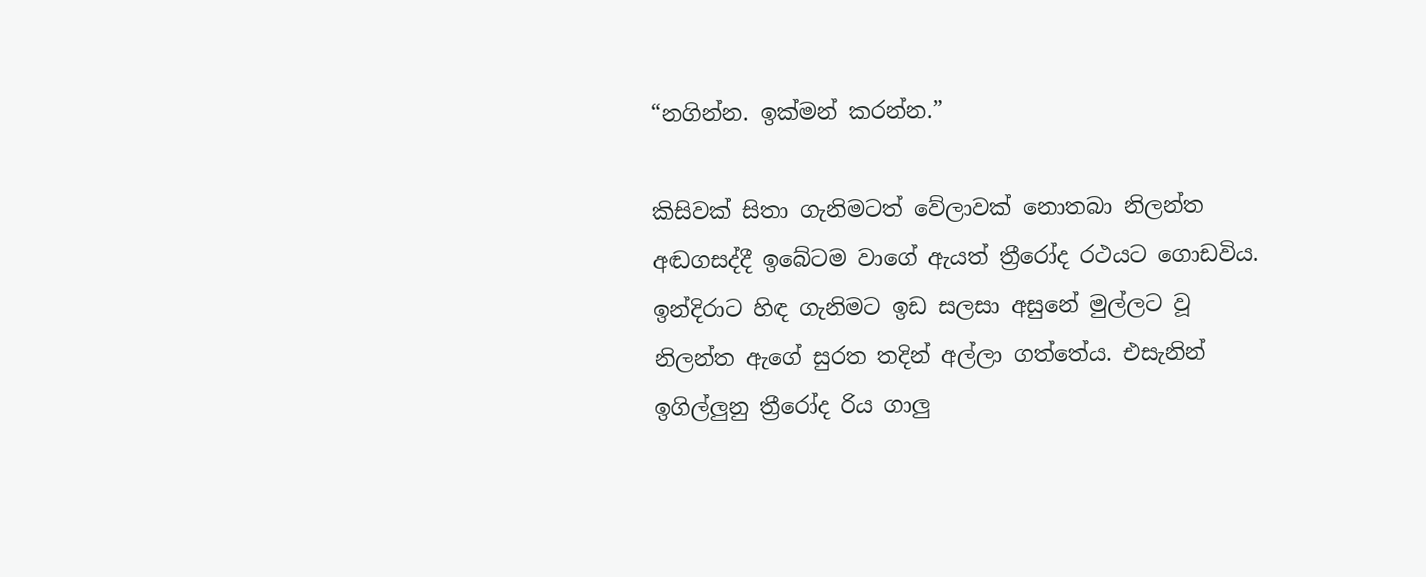“නගින්න. ඉක්මන් කරන්න.”

කිසිවක් සිතා ගැනිමටත් වේලාවක් නොතබා නිලන්ත අඬගසද්දී ඉබේටම වාගේ ඇයත් ත්‍රීරෝද රථයට ගොඩවිය. ඉන්දිරාට හිඳ ගැනිමට ඉඩ සලසා අසුනේ මුල්ලට වූ නිලන්ත ඇගේ සුරත තදින් අල්ලා ගත්තේය. එසැනින් ඉගිල්ලුනු ත්‍රීරෝද රිය ගාලු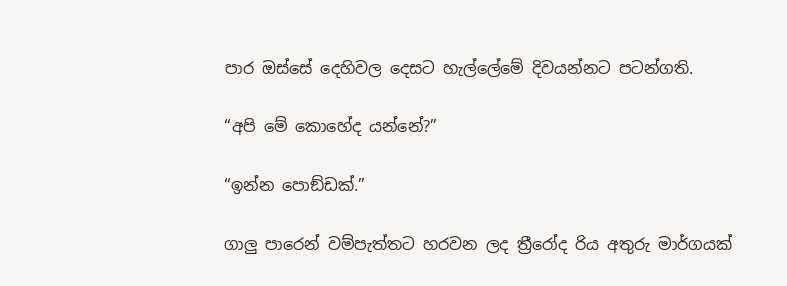පාර ඔස්සේ දෙහිවල දෙසට හැල්ලේමේ දිවයන්නට පටන්ගති.

“අපි මේ කොහේද යන්නේ?”

“ඉන්න පොඞ්ඩක්.”

ගාලු පාරෙන් වම්පැත්තට හරවන ලද ත්‍රීරෝද රිය අතුරු මාර්ගයක්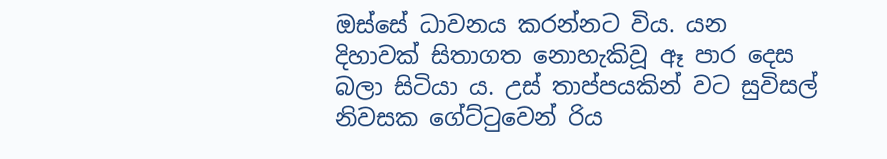ඔස්සේ ධාවනය කරන්නට විය. යන දිහාවක් සිතාගත නොහැකිවූ ඈ පාර දෙස බලා සිටියා ය. උස් තාප්පයකින් වට සුවිසල් නිවසක ගේට්ටුවෙන් රිය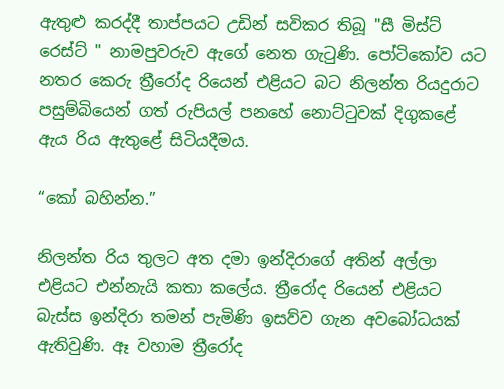ඇතුළු කරද්දී තාප්පයට උඩින් සවිකර තිබූ "සී මිස්ට් රෙස්ට් " නාමපුවරුව ඇගේ නෙත ගැටුණි. පෝටිකෝව යට නතර කෙරු ත්‍රීරෝද රියෙන් එළියට බට නිලන්ත රියදුරාට පසුම්බියෙන් ගත් රුපියල් පනහේ නොට්ටුවක් දිගුකළේ ඇය රිය ඇතුළේ සිටියදීමය.

“කෝ බහින්න.”

නිලන්ත රිය තුලට අත දමා ඉන්දිරාගේ අතින් අල්ලා එළියට එන්නැයි කතා කලේය. ත්‍රීරෝද රියෙන් එළියට බැස්ස ඉන්දිරා තමන් පැමිණි ඉසව්ව ගැන අවබෝධයක් ඇතිවුණි. ඈ වහාම ත්‍රීරෝද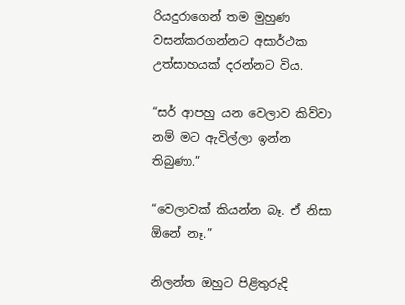රියදුරාගෙන් තම මුහුණ වසන්කරගන්නට අසාර්ථක උත්සාහයක් දරන්නට විය.

“සර් ආපහු යන වෙලාව කිව්වා නම් මට ඇවිල්ලා ඉන්න තිබුණා.”

“වෙලාවක් කියන්න බෑ. ඒ නිසා ඕනේ නෑ.”

නිලන්ත ඔහුට පිළිතුරුදි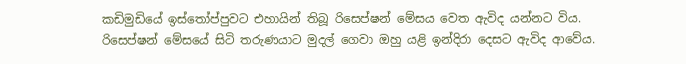කඩිමුඩියේ ඉස්තෝප්පුවට එහායින් තිබූ රිසෙප්ෂන් මේසය වෙත ඇවිද යන්නට විය. රිසෙප්ෂන් මේසයේ සිටි තරුණයාට මුදල් ගෙවා ඔහු යළි ඉන්දිරා දෙසට ඇවිද ආවේය.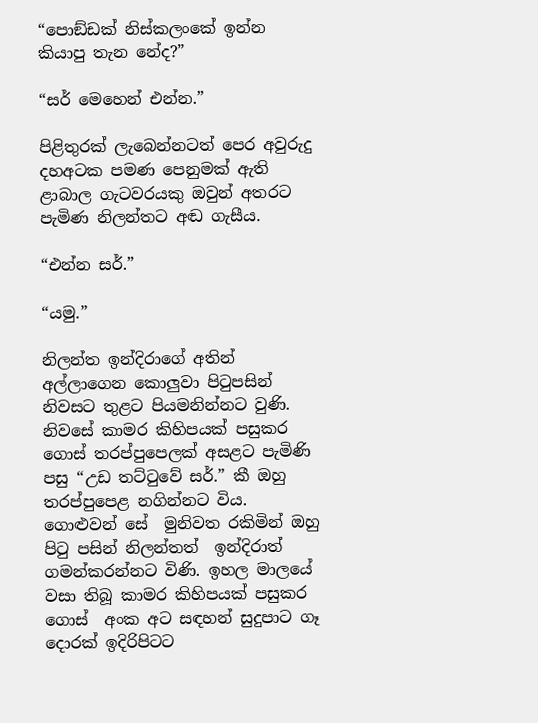“පොඞ්ඩක් නිස්කලංකේ ඉන්න කියාපු තැන නේද?”

“සර් මෙහෙන් එන්න.”

පිළිතුරක් ලැබෙන්නටත් පෙර අවුරුදු දහඅටක පමණ පෙනුමක් ඇති ළාබාල ගැටවරයකු ඔවුන් අතරට පැමිණ නිලන්තට අඬ ගැසීය.

“එන්න සර්.”

“යමු.”

නිලන්ත ඉන්දිරාගේ අතින් අල්ලාගෙන කොලුවා පිටුපසින් නිවසට තුළට පියමනින්නට වුණි. නිවසේ කාමර කිහිපයක් පසුකර ගොස් තරප්පුපෙලක් අසළට පැමිණි පසු “උඩ තට්ටුවේ සර්.” කී ඔහු තරප්පුපෙළ නගින්නට විය. ගොළුවන් සේ  මුනිවත රකිමින් ඔහු පිටු පසින් නිලන්තත්  ඉන්දිරාත් ගමන්කරන්නට විණි. ඉහල මාලයේ වසා තිබූ කාමර කිහිපයක් පසුකර ගොස්  අංක අට සඳහන් සුදුපාට ගෑ දොරක් ඉදිරිපිටට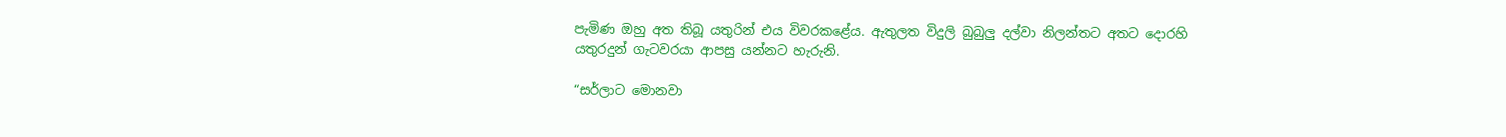පැමිණ ඔහු අත තිබූ යතුරින් එය විවරකළේය. ඇතුලත විදුලි බුබුලු දල්වා නිලන්තට අතට දොරහි යතුරදුන් ගැටවරයා ආපසු යන්නට හැරුනි.

“සර්ලාට මොනවා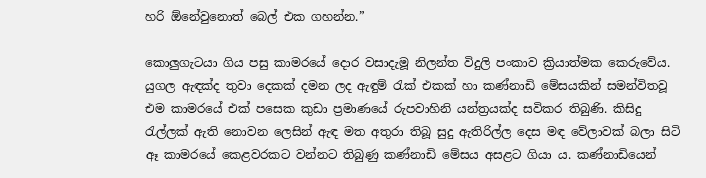හරි ඕනේවුනොත් බෙල් එක ගහන්න.”

කොලුගැටයා ගිය පසු කාමරයේ දොර වසාදැමූ නිලන්ත විදුලි පංකාව ක්‍රියාත්මක කෙරුවේය. යුගල ඇඳක්ද තුවා දෙකක් දමන ලද ඇඳුම් රැක් එකක් හා කණ්නාඩි මේසයකින් සමන්විතවූ එම කාමරයේ එක් පසෙක කුඩා ප්‍රමාණයේ රුපවාහිනි යන්ත්‍රයක්ද සවිකර තිබුණි. කිසිදු රැල්ලක් ඇති නොවන ලෙසින් ඇඳ මත අතුරා තිබූ සුදු ඇතිරිල්ල දෙස මඳ වේලාවක් බලා සිටි ඈ කාමරයේ කෙළවරකට වන්නට තිබුණු කණ්නාඩි මේසය අසළට ගියා ය. කණ්නාඩියෙන්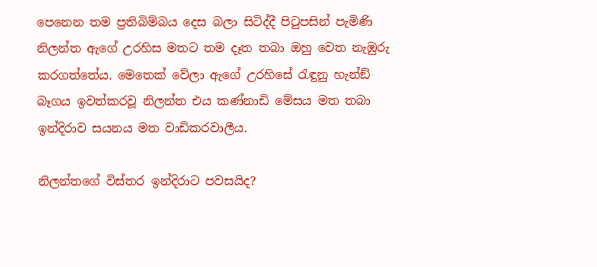පෙනෙන තම ප්‍රතිබිම්බය දෙස බලා සිටිද්දී පිටුපසින් පැමිණි නිලන්ත ඇගේ උරහිස මතට තම දෑත තබා ඔහු වෙත නැඹුරු කරගත්තේය. මෙතෙක් වේලා ඇගේ උරහිසේ රැඳුනු හැන්ඞ් බෑගය ඉවත්කරවූ නිලන්ත එය කණ්නාඩි මේසය මත තබා ඉන්දිරාව සයනය මත වාඩිකරවාලීය.

නිලන්තගේ විස්තර ඉන්දිරාට පවසයිද?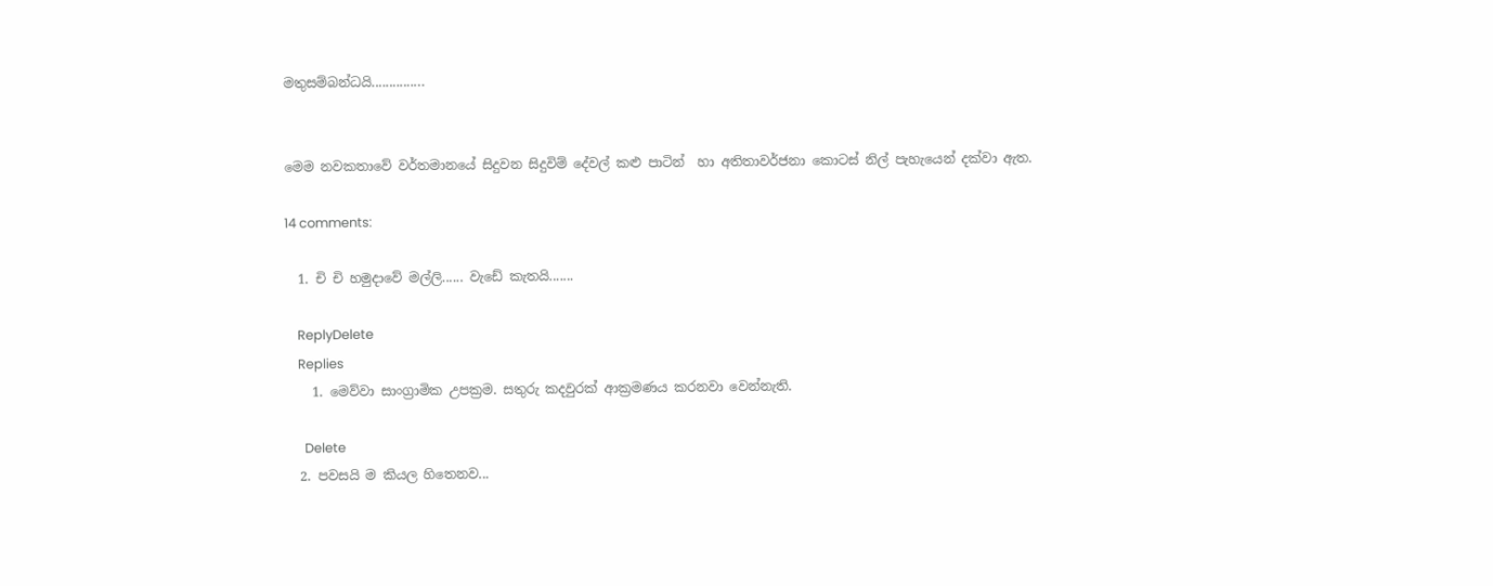මතුසම්බන්ධයි...............


මෙම නවකතාවේ වර්තමානයේ සිදුවන සිදුවිම් දේවල් කළු පාටින්  හා අතිතාවර්ජනා කොටස් නිල් පැහැයෙන් දක්වා ඇත.

14 comments:

  1. චි චි හමුදාවේ මල්ලි...... වැඩේ කැතයි.......

    ReplyDelete
    Replies
    1. මෙව්වා සාංග්‍රාමික උපක්‍රම. සතුරු කදවුරක් ආක්‍රමණය කරනවා වෙන්නැති.

      Delete
  2. පවසයි ම කියල හිතෙනව...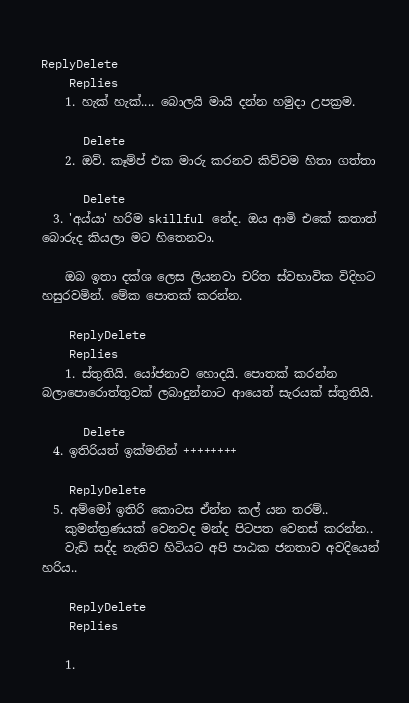ReplyDelete
    Replies
    1. හැක් හැක්.... බොලයි මායි දන්න හමුදා උපක්‍රම.

      Delete
    2. ඔව්. කෑම්ප් එක මාරු කරනව කිව්වම හිතා ගත්තා

      Delete
  3. 'අය්යා' හරිම skillful නේද. ඔය ආමි එකේ කතාත් බොරුද කියලා මට හිතෙනවා.

    ඔබ ඉතා දක්ශ ලෙස ලියනවා චරිත ස්වභාවික විදිහට හසුරවමින්. මේක පොතක් කරන්න.

    ReplyDelete
    Replies
    1. ස්තුතියි. යෝජනාව හොදයි. පොතක් කරන්න බලාපොරොත්තුවක් ලබාදුන්නාට ආයෙත් සැරයක් ස්තුතියි.

      Delete
  4. ඉතිරියත් ඉක්මනින් ++++++++

    ReplyDelete
  5. අම්මෝ ඉතිරි කොටස ඒන්න කල් යන තරම්..
    කුමන්ත්‍රණයක් වෙනවද මන්ද පිටපත වෙනස් කරන්න..
    වැඩි සද්ද නැතිව හිටියට අපි පාඨක ජනතාව අවදියෙන් හරිය..

    ReplyDelete
    Replies

    1.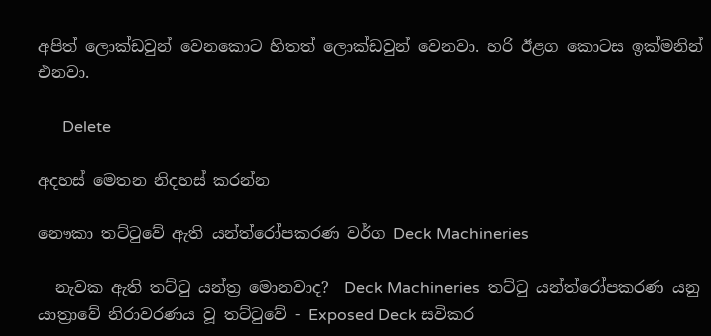අපිත් ලොක්ඩවුන් වෙනකොට හිතත් ලොක්ඩවුන් වෙනවා. හරි ඊළග කොටස ඉක්මනින් එනවා.

      Delete

අදහස් මෙතන නිදහස් කරන්න

නෞකා තට්ටුවේ ඇති යන්ත්රෝපකරණ වර්ග Deck Machineries

  නැවක ඇති තට්ටු යන්ත්‍ර මොනවාද?  Deck Machineries  තට්ටු යන්ත්රෝපකරණ යනු යාත්‍රාවේ නිරාවරණය වූ තට්ටුවේ - Exposed Deck සවිකර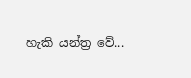හැකි යන්ත්‍ර වේ...